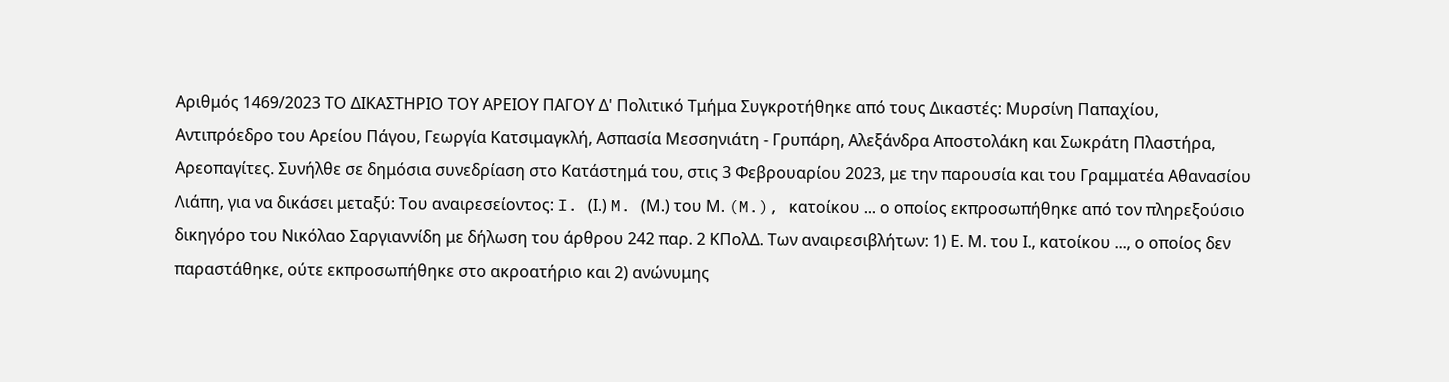Αριθμός 1469/2023 ΤΟ ΔΙΚΑΣΤΗΡΙΟ ΤΟΥ ΑΡΕΙΟΥ ΠΑΓΟΥ Δ' Πολιτικό Τμήμα Συγκροτήθηκε από τους Δικαστές: Μυρσίνη Παπαχίου, Αντιπρόεδρο του Αρείου Πάγου, Γεωργία Κατσιμαγκλή, Ασπασία Μεσσηνιάτη - Γρυπάρη, Αλεξάνδρα Αποστολάκη και Σωκράτη Πλαστήρα, Αρεοπαγίτες. Συνήλθε σε δημόσια συνεδρίαση στο Κατάστημά του, στις 3 Φεβρουαρίου 2023, με την παρουσία και του Γραμματέα Αθανασίου Λιάπη, για να δικάσει μεταξύ: Του αναιρεσείοντος: I. (Ι.) M. (Μ.) του Μ. (M.), κατοίκου ... ο οποίος εκπροσωπήθηκε από τον πληρεξούσιο δικηγόρο του Νικόλαο Σαργιαννίδη με δήλωση του άρθρου 242 παρ. 2 ΚΠολΔ. Των αναιρεσιβλήτων: 1) Ε. Μ. του Ι., κατοίκου ..., ο οποίος δεν παραστάθηκε, ούτε εκπροσωπήθηκε στο ακροατήριο και 2) ανώνυμης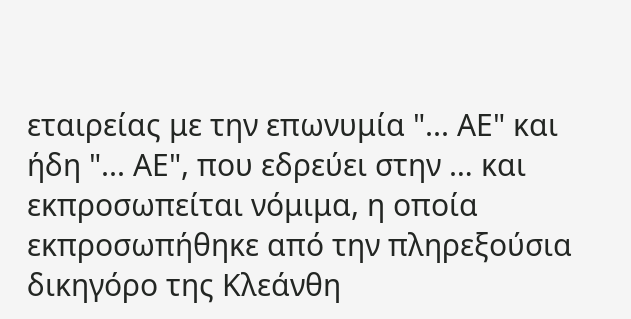εταιρείας με την επωνυμία "... ΑΕ" και ήδη "... ΑΕ", που εδρεύει στην … και εκπροσωπείται νόμιμα, η οποία εκπροσωπήθηκε από την πληρεξούσια δικηγόρο της Κλεάνθη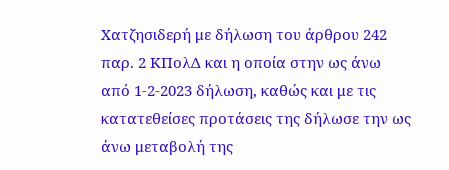Χατζησιδερή με δήλωση του άρθρου 242 παρ. 2 ΚΠολΔ και η οποία στην ως άνω από 1-2-2023 δήλωση, καθώς και με τις κατατεθείσες προτάσεις της δήλωσε την ως άνω μεταβολή της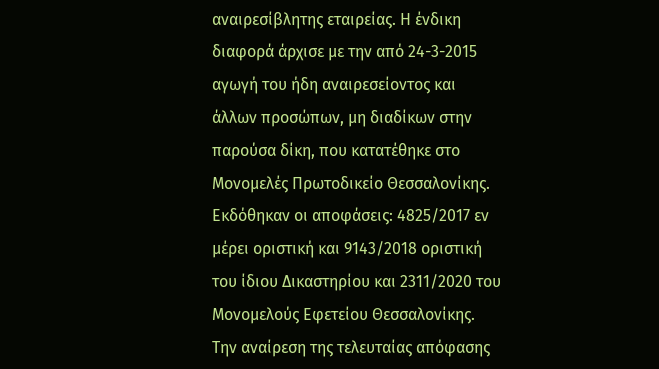αναιρεσίβλητης εταιρείας. Η ένδικη διαφορά άρχισε με την από 24-3-2015 αγωγή του ήδη αναιρεσείοντος και άλλων προσώπων, μη διαδίκων στην παρούσα δίκη, που κατατέθηκε στο Μονομελές Πρωτοδικείο Θεσσαλονίκης. Εκδόθηκαν οι αποφάσεις: 4825/2017 εν μέρει οριστική και 9143/2018 οριστική του ίδιου Δικαστηρίου και 2311/2020 του Μονομελούς Εφετείου Θεσσαλονίκης. Την αναίρεση της τελευταίας απόφασης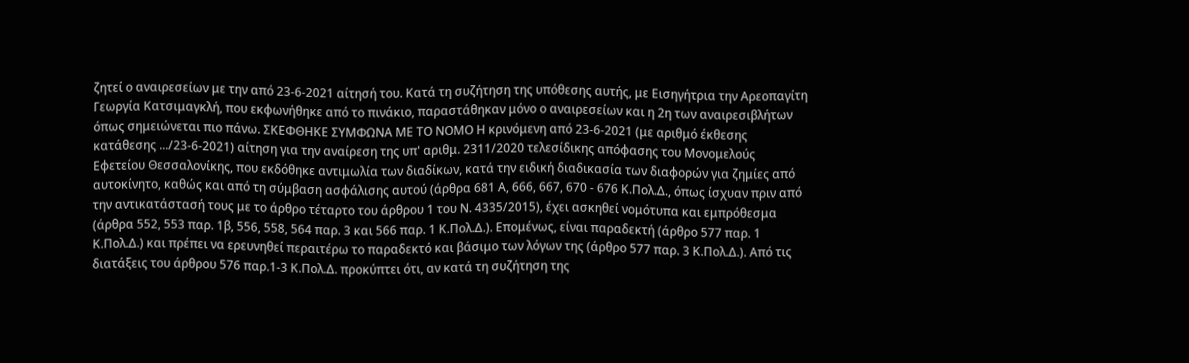ζητεί ο αναιρεσείων με την από 23-6-2021 αίτησή του. Κατά τη συζήτηση της υπόθεσης αυτής, με Εισηγήτρια την Αρεοπαγίτη Γεωργία Κατσιμαγκλή, που εκφωνήθηκε από το πινάκιο, παραστάθηκαν μόνο ο αναιρεσείων και η 2η των αναιρεσιβλήτων όπως σημειώνεται πιο πάνω. ΣΚΕΦΘΗΚΕ ΣΥΜΦΩΝΑ ΜΕ ΤΟ ΝΟΜΟ Η κρινόμενη από 23-6-2021 (με αριθμό έκθεσης κατάθεσης .../23-6-2021) αίτηση για την αναίρεση της υπ' αριθμ. 2311/2020 τελεσίδικης απόφασης του Μονομελούς Εφετείου Θεσσαλονίκης, που εκδόθηκε αντιμωλία των διαδίκων, κατά την ειδική διαδικασία των διαφορών για ζημίες από αυτοκίνητο, καθώς και από τη σύμβαση ασφάλισης αυτού (άρθρα 681 Α, 666, 667, 670 - 676 Κ.Πολ.Δ., όπως ίσχυαν πριν από την αντικατάστασή τους με το άρθρο τέταρτο του άρθρου 1 του Ν. 4335/2015), έχει ασκηθεί νομότυπα και εμπρόθεσμα (άρθρα 552, 553 παρ. 1β, 556, 558, 564 παρ. 3 και 566 παρ. 1 Κ.Πολ.Δ.). Επομένως, είναι παραδεκτή (άρθρο 577 παρ. 1 Κ.Πολ.Δ.) και πρέπει να ερευνηθεί περαιτέρω το παραδεκτό και βάσιμο των λόγων της (άρθρο 577 παρ. 3 Κ.Πολ.Δ.). Από τις διατάξεις του άρθρου 576 παρ.1-3 Κ.Πολ.Δ. προκύπτει ότι, αν κατά τη συζήτηση της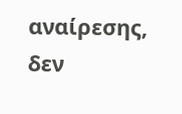αναίρεσης, δεν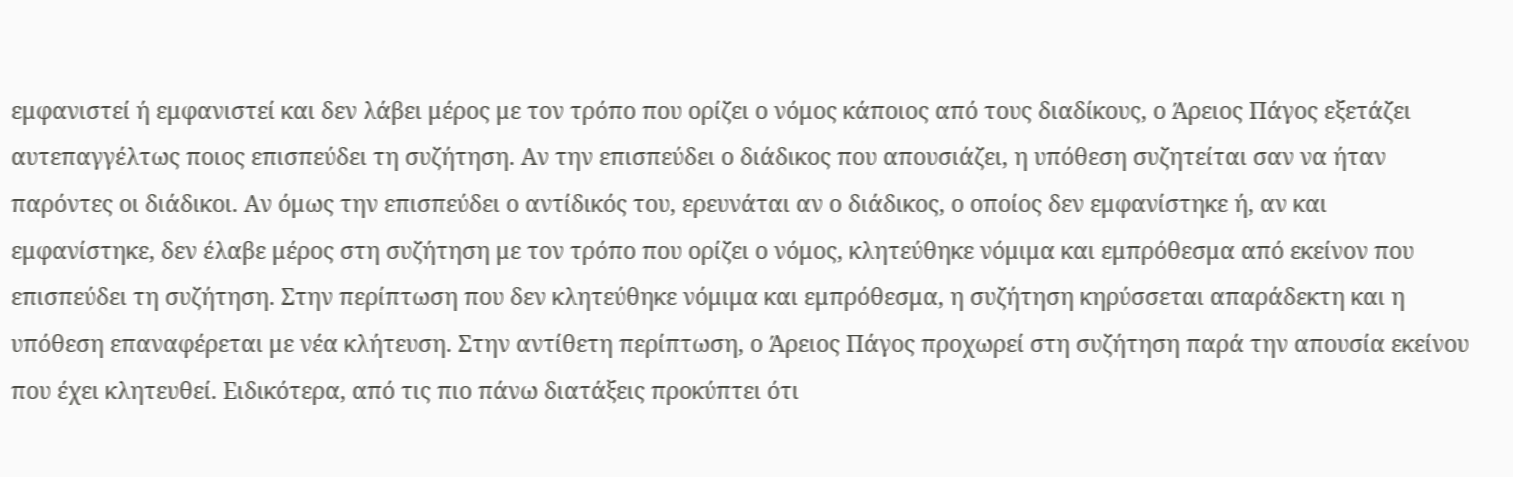εμφανιστεί ή εμφανιστεί και δεν λάβει μέρος με τον τρόπο που ορίζει ο νόμος κάποιος από τους διαδίκους, ο Άρειος Πάγος εξετάζει αυτεπαγγέλτως ποιος επισπεύδει τη συζήτηση. Αν την επισπεύδει ο διάδικος που απουσιάζει, η υπόθεση συζητείται σαν να ήταν παρόντες οι διάδικοι. Αν όμως την επισπεύδει ο αντίδικός του, ερευνάται αν ο διάδικος, ο οποίος δεν εμφανίστηκε ή, αν και εμφανίστηκε, δεν έλαβε μέρος στη συζήτηση με τον τρόπο που ορίζει ο νόμος, κλητεύθηκε νόμιμα και εμπρόθεσμα από εκείνον που επισπεύδει τη συζήτηση. Στην περίπτωση που δεν κλητεύθηκε νόμιμα και εμπρόθεσμα, η συζήτηση κηρύσσεται απαράδεκτη και η υπόθεση επαναφέρεται με νέα κλήτευση. Στην αντίθετη περίπτωση, ο Άρειος Πάγος προχωρεί στη συζήτηση παρά την απουσία εκείνου που έχει κλητευθεί. Ειδικότερα, από τις πιο πάνω διατάξεις προκύπτει ότι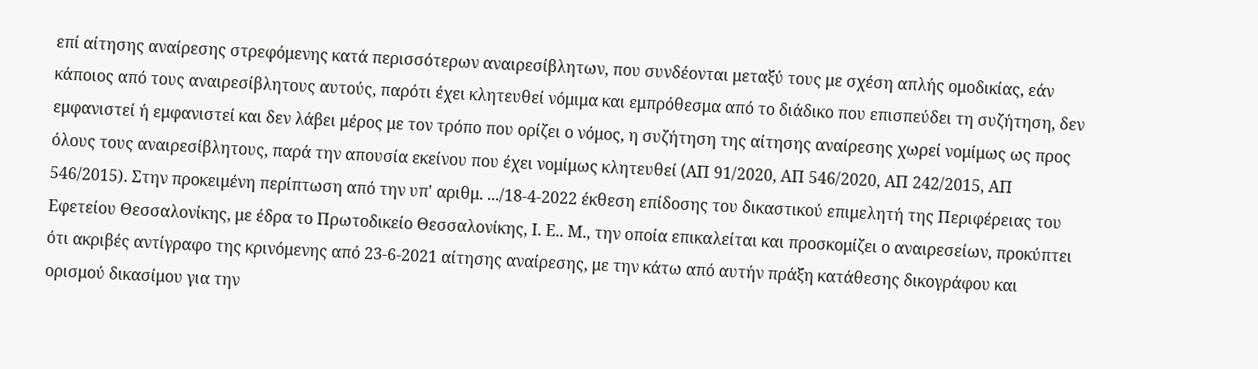επί αίτησης αναίρεσης στρεφόμενης κατά περισσότερων αναιρεσίβλητων, που συνδέονται μεταξύ τους με σχέση απλής ομοδικίας, εάν κάποιος από τους αναιρεσίβλητους αυτούς, παρότι έχει κλητευθεί νόμιμα και εμπρόθεσμα από το διάδικο που επισπεύδει τη συζήτηση, δεν εμφανιστεί ή εμφανιστεί και δεν λάβει μέρος με τον τρόπο που ορίζει ο νόμος, η συζήτηση της αίτησης αναίρεσης χωρεί νομίμως ως προς όλους τους αναιρεσίβλητους, παρά την απουσία εκείνου που έχει νομίμως κλητευθεί (AΠ 91/2020, ΑΠ 546/2020, ΑΠ 242/2015, ΑΠ 546/2015). Στην προκειμένη περίπτωση από την υπ' αριθμ. .../18-4-2022 έκθεση επίδοσης του δικαστικού επιμελητή της Περιφέρειας του Εφετείου Θεσσαλονίκης, με έδρα το Πρωτοδικείο Θεσσαλονίκης, Ι. Ε.. Μ., την οποία επικαλείται και προσκομίζει ο αναιρεσείων, προκύπτει ότι ακριβές αντίγραφο της κρινόμενης από 23-6-2021 αίτησης αναίρεσης, με την κάτω από αυτήν πράξη κατάθεσης δικογράφου και ορισμού δικασίμου για την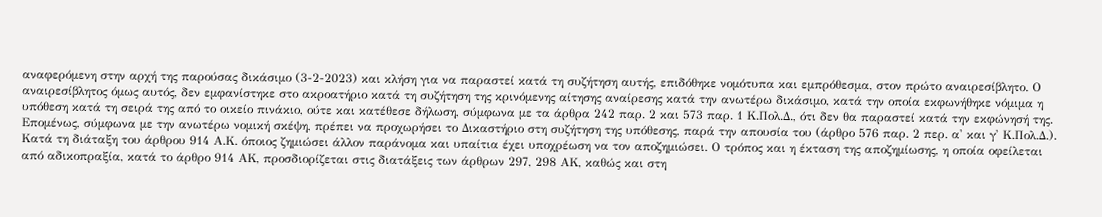αναφερόμενη στην αρχή της παρούσας δικάσιμο (3-2-2023) και κλήση για να παραστεί κατά τη συζήτηση αυτής, επιδόθηκε νομότυπα και εμπρόθεσμα, στον πρώτο αναιρεσίβλητο. Ο αναιρεσίβλητος όμως αυτός, δεν εμφανίστηκε στο ακροατήριο κατά τη συζήτηση της κρινόμενης αίτησης αναίρεσης κατά την ανωτέρω δικάσιμο, κατά την οποία εκφωνήθηκε νόμιμα η υπόθεση κατά τη σειρά της από το οικείο πινάκιο, ούτε και κατέθεσε δήλωση, σύμφωνα με τα άρθρα 242 παρ. 2 και 573 παρ. 1 Κ.Πολ.Δ., ότι δεν θα παραστεί κατά την εκφώνησή της. Επομένως, σύμφωνα με την ανωτέρω νομική σκέψη, πρέπει να προχωρήσει το Δικαστήριο στη συζήτηση της υπόθεσης, παρά την απουσία του (άρθρο 576 παρ. 2 περ. α' και γ' Κ.Πολ.Δ.). Κατά τη διάταξη του άρθρου 914 Α.Κ. όποιος ζημιώσει άλλον παράνομα και υπαίτια έχει υποχρέωση να τον αποζημιώσει. Ο τρόπος και η έκταση της αποζημίωσης, η οποία οφείλεται από αδικοπραξία, κατά το άρθρο 914 ΑΚ, προσδιορίζεται στις διατάξεις των άρθρων 297, 298 ΑΚ, καθώς και στη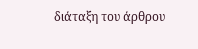διάταξη του άρθρου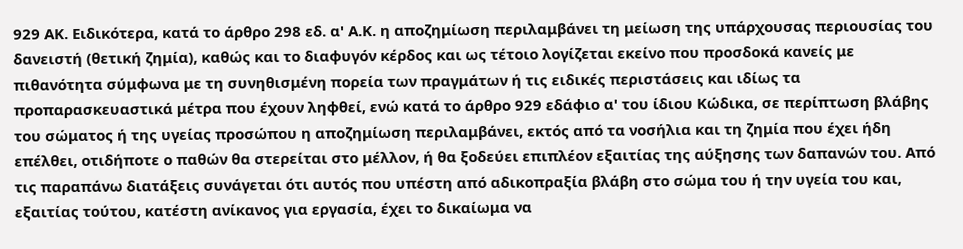929 ΑΚ. Ειδικότερα, κατά το άρθρο 298 εδ. α' Α.Κ. η αποζημίωση περιλαμβάνει τη μείωση της υπάρχουσας περιουσίας του δανειστή (θετική ζημία), καθώς και το διαφυγόν κέρδος και ως τέτοιο λογίζεται εκείνο που προσδοκά κανείς με πιθανότητα σύμφωνα με τη συνηθισμένη πορεία των πραγμάτων ή τις ειδικές περιστάσεις και ιδίως τα προπαρασκευαστικά μέτρα που έχουν ληφθεί, ενώ κατά το άρθρο 929 εδάφιο α' του ίδιου Κώδικα, σε περίπτωση βλάβης του σώματος ή της υγείας προσώπου η αποζημίωση περιλαμβάνει, εκτός από τα νοσήλια και τη ζημία που έχει ήδη επέλθει, οτιδήποτε ο παθών θα στερείται στο μέλλον, ή θα ξοδεύει επιπλέον εξαιτίας της αύξησης των δαπανών του. Από τις παραπάνω διατάξεις συνάγεται ότι αυτός που υπέστη από αδικοπραξία βλάβη στο σώμα του ή την υγεία του και, εξαιτίας τούτου, κατέστη ανίκανος για εργασία, έχει το δικαίωμα να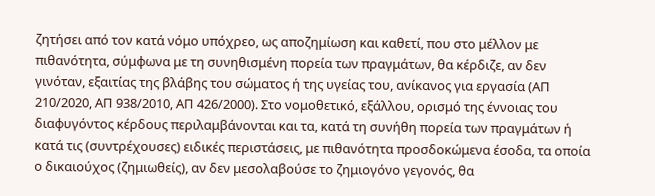ζητήσει από τον κατά νόμο υπόχρεο, ως αποζημίωση και καθετί, που στο μέλλον με πιθανότητα, σύμφωνα με τη συνηθισμένη πορεία των πραγμάτων, θα κέρδιζε, αν δεν γινόταν, εξαιτίας της βλάβης του σώματος ή της υγείας του, ανίκανος για εργασία (ΑΠ 210/2020, ΑΠ 938/2010, ΑΠ 426/2000). Στο νομοθετικό, εξάλλου, ορισμό της έννοιας του διαφυγόντος κέρδους περιλαμβάνονται και τα, κατά τη συνήθη πορεία των πραγμάτων ή κατά τις (συντρέχουσες) ειδικές περιστάσεις, με πιθανότητα προσδοκώμενα έσοδα, τα οποία ο δικαιούχος (ζημιωθείς), αν δεν μεσολαβούσε το ζημιογόνο γεγονός, θα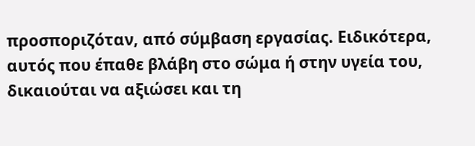προσποριζόταν, από σύμβαση εργασίας. Ειδικότερα, αυτός που έπαθε βλάβη στο σώμα ή στην υγεία του, δικαιούται να αξιώσει και τη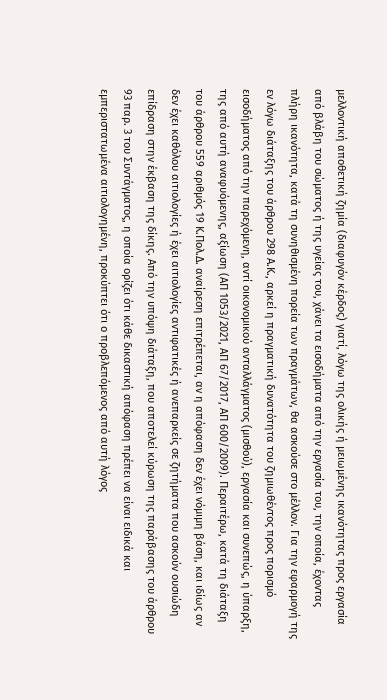μελλοντική αποθετική ζημία (διαφυγόν κέρδος) γιατί, λόγω της ολικής ή μειωμένης ικανότητας προς εργασία από βλάβη του σώματος ή της υγείας του, χάνει τα εισοδήματα από την εργασία του, την οποία, έχοντας πλήρη ικανότητα, κατά τη συνηθισμένη πορεία των πραγμάτων, θα ασκούσε στο μέλλον. Για την εφαρμογή της εν λόγω διάταξης του άρθρου 298 Α.Κ., αρκεί η πραγματική δυνατότητα του ζημιωθέντος προς πορισμό εισοδήματος από την παρεχόμενη, αντί οικονομικού ανταλλάγματος (μισθού), εργασία και συνεπώς, η ύπαρξη, της από αυτή αναφυόμενης, αξίωση (ΑΠ 1053/2021, ΑΠ 67/2017, ΑΠ 600/2009). Περαιτέρω, κατά τη διάταξη του άρθρου 559 αριθμός 19 Κ.Πολ.Δ. αναίρεση επιτρέπεται, αν η απόφαση δεν έχει νόμιμη βάση, και ιδίως αν δεν έχει καθόλου αιτιολογίες ή έχει αιτιολογίες αντιφατικές ή ανεπαρκείς σε ζητήματα που ασκούν ουσιώδη επίδραση στην έκβαση της δίκης. Από την υπόψη διάταξη, που αποτελεί κύρωση της παράβασης του άρθρου 93 παρ. 3 του Συντάγματος, η οποία ορίζει ότι κάθε δικαστική απόφαση πρέπει να είναι ειδικά και εμπεριστατωμένα αιτιολογημένη, προκύπτει ότι ο προβλεπόμενος από αυτή λόγος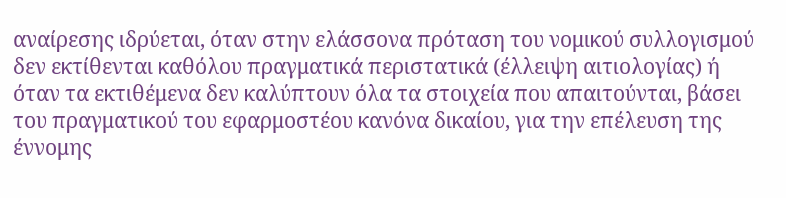αναίρεσης ιδρύεται, όταν στην ελάσσονα πρόταση του νομικού συλλογισμού δεν εκτίθενται καθόλου πραγματικά περιστατικά (έλλειψη αιτιολογίας) ή όταν τα εκτιθέμενα δεν καλύπτουν όλα τα στοιχεία που απαιτούνται, βάσει του πραγματικού του εφαρμοστέου κανόνα δικαίου, για την επέλευση της έννομης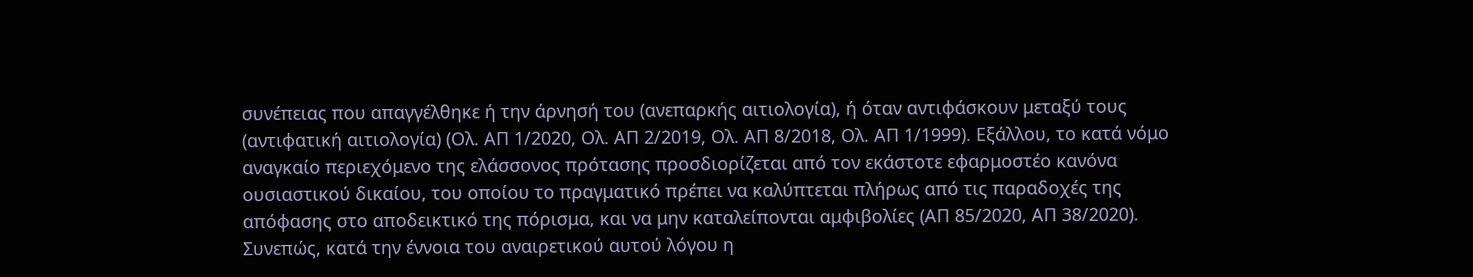συνέπειας που απαγγέλθηκε ή την άρνησή του (ανεπαρκής αιτιολογία), ή όταν αντιφάσκουν μεταξύ τους (αντιφατική αιτιολογία) (Ολ. ΑΠ 1/2020, Ολ. ΑΠ 2/2019, Ολ. ΑΠ 8/2018, Ολ. ΑΠ 1/1999). Εξάλλου, το κατά νόμο αναγκαίο περιεχόμενο της ελάσσονος πρότασης προσδιορίζεται από τον εκάστοτε εφαρμοστέο κανόνα ουσιαστικού δικαίου, του οποίου το πραγματικό πρέπει να καλύπτεται πλήρως από τις παραδοχές της απόφασης στο αποδεικτικό της πόρισμα, και να μην καταλείπονται αμφιβολίες (ΑΠ 85/2020, ΑΠ 38/2020). Συνεπώς, κατά την έννοια του αναιρετικού αυτού λόγου η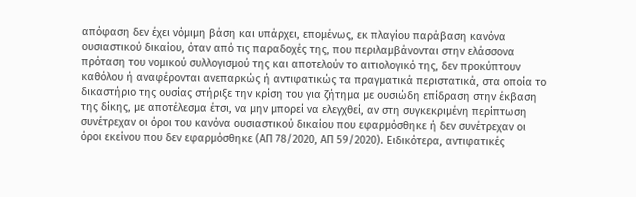απόφαση δεν έχει νόμιμη βάση και υπάρχει, επομένως, εκ πλαγίου παράβαση κανόνα ουσιαστικού δικαίου, όταν από τις παραδοχές της, που περιλαμβάνονται στην ελάσσονα πρόταση του νομικού συλλογισμού της και αποτελούν το αιτιολογικό της, δεν προκύπτουν καθόλου ή αναφέρονται ανεπαρκώς ή αντιφατικώς τα πραγματικά περιστατικά, στα οποία το δικαστήριο της ουσίας στήριξε την κρίση του για ζήτημα με ουσιώδη επίδραση στην έκβαση της δίκης, με αποτέλεσμα έτσι, να μην μπορεί να ελεγχθεί, αν στη συγκεκριμένη περίπτωση συνέτρεχαν οι όροι του κανόνα ουσιαστικού δικαίου που εφαρμόσθηκε ή δεν συνέτρεχαν οι όροι εκείνου που δεν εφαρμόσθηκε (ΑΠ 78/2020, ΑΠ 59/2020). Ειδικότερα, αντιφατικές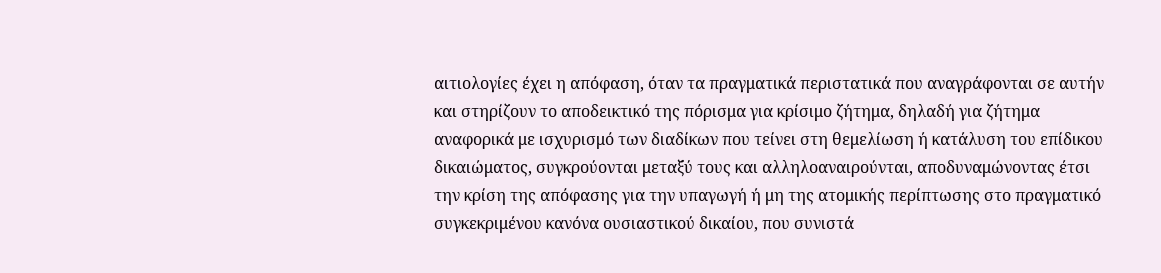αιτιολογίες έχει η απόφαση, όταν τα πραγματικά περιστατικά που αναγράφονται σε αυτήν και στηρίζουν το αποδεικτικό της πόρισμα για κρίσιμο ζήτημα, δηλαδή για ζήτημα αναφορικά με ισχυρισμό των διαδίκων που τείνει στη θεμελίωση ή κατάλυση του επίδικου δικαιώματος, συγκρούονται μεταξύ τους και αλληλοαναιρούνται, αποδυναμώνοντας έτσι την κρίση της απόφασης για την υπαγωγή ή μη της ατομικής περίπτωσης στο πραγματικό συγκεκριμένου κανόνα ουσιαστικού δικαίου, που συνιστά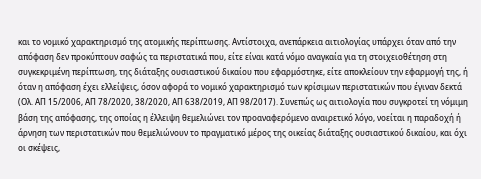και το νομικό χαρακτηρισμό της ατομικής περίπτωσης. Αντίστοιχα, ανεπάρκεια αιτιολογίας υπάρχει όταν από την απόφαση δεν προκύπτουν σαφώς τα περιστατικά που, είτε είναι κατά νόμο αναγκαία για τη στοιχειοθέτηση στη συγκεκριμένη περίπτωση, της διάταξης ουσιαστικού δικαίου που εφαρμόστηκε, είτε αποκλείουν την εφαρμογή της, ή όταν η απόφαση έχει ελλείψεις, όσον αφορά το νομικό χαρακτηρισμό των κρίσιμων περιστατικών που έγιναν δεκτά (Ολ. ΑΠ 15/2006, ΑΠ 78/2020, 38/2020, ΑΠ 638/2019, ΑΠ 98/2017). Συνεπώς ως αιτιολογία που συγκροτεί τη νόμιμη βάση της απόφασης, της οποίας η έλλειψη θεμελιώνει τον προαναφερόμενο αναιρετικό λόγο, νοείται η παραδοχή ή άρνηση των περιστατικών που θεμελιώνουν το πραγματικό μέρος της οικείας διάταξης ουσιαστικού δικαίου, και όχι οι σκέψεις,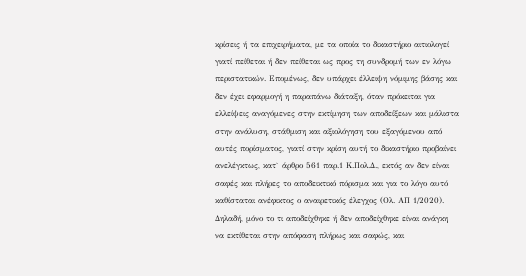κρίσεις ή τα επιχειρήματα, με τα οποία το δικαστήριο αιτιολογεί γιατί πείθεται ή δεν πείθεται ως προς τη συνδρομή των εν λόγω περιστατικών. Επομένως, δεν υπάρχει έλλειψη νόμιμης βάσης και δεν έχει εφαρμογή η παραπάνω διάταξη, όταν πρόκειται για ελλείψεις αναγόμενες στην εκτίμηση των αποδείξεων και μάλιστα στην ανάλυση, στάθμιση και αξιολόγηση του εξαγόμενου από αυτές πορίσματος, γιατί στην κρίση αυτή το δικαστήριο προβαίνει ανελέγκτως, κατ` άρθρο 561 παρ.1 Κ.Πολ.Δ., εκτός αν δεν είναι σαφές και πλήρες το αποδεικτικό πόρισμα και για το λόγο αυτό καθίσταται ανέφικτος ο αναιρετικός έλεγχος (Ολ. ΑΠ 1/2020). Δηλαδή, μόνο το τι αποδείχθηκε ή δεν αποδείχθηκε είναι ανάγκη να εκτίθεται στην απόφαση πλήρως και σαφώς, και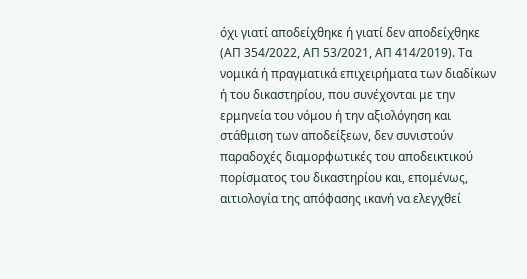όχι γιατί αποδείχθηκε ή γιατί δεν αποδείχθηκε (ΑΠ 354/2022, ΑΠ 53/2021, ΑΠ 414/2019). Τα νομικά ή πραγματικά επιχειρήματα των διαδίκων ή του δικαστηρίου, που συνέχονται με την ερμηνεία του νόμου ή την αξιολόγηση και στάθμιση των αποδείξεων, δεν συνιστούν παραδοχές διαμορφωτικές του αποδεικτικού πορίσματος του δικαστηρίου και, επομένως, αιτιολογία της απόφασης ικανή να ελεγχθεί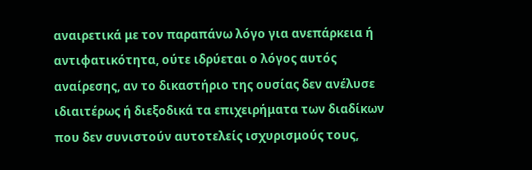αναιρετικά με τον παραπάνω λόγο για ανεπάρκεια ή αντιφατικότητα, ούτε ιδρύεται ο λόγος αυτός αναίρεσης, αν το δικαστήριο της ουσίας δεν ανέλυσε ιδιαιτέρως ή διεξοδικά τα επιχειρήματα των διαδίκων που δεν συνιστούν αυτοτελείς ισχυρισμούς τους,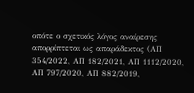οπότε ο σχετικός λόγος αναίρεσης απορρίπτεται ως απαράδεκτος (ΑΠ 354/2022, ΑΠ 182/2021, ΑΠ 1112/2020, ΑΠ 797/2020, ΑΠ 882/2019,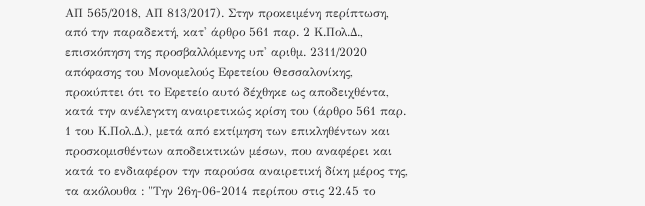ΑΠ 565/2018, ΑΠ 813/2017). Στην προκειμένη περίπτωση, από την παραδεκτή, κατ' άρθρο 561 παρ. 2 Κ.Πολ.Δ., επισκόπηση της προσβαλλόμενης υπ' αριθμ. 2311/2020 απόφασης του Μονομελούς Εφετείου Θεσσαλονίκης, προκύπτει ότι το Εφετείο αυτό δέχθηκε ως αποδειχθέντα, κατά την ανέλεγκτη αναιρετικώς κρίση του (άρθρο 561 παρ. 1 του Κ.Πολ.Δ.), μετά από εκτίμηση των επικληθέντων και προσκομισθέντων αποδεικτικών μέσων, που αναφέρει και κατά το ενδιαφέρον την παρούσα αναιρετική δίκη μέρος της, τα ακόλουθα : "Την 26η-06-2014 περίπου στις 22.45 το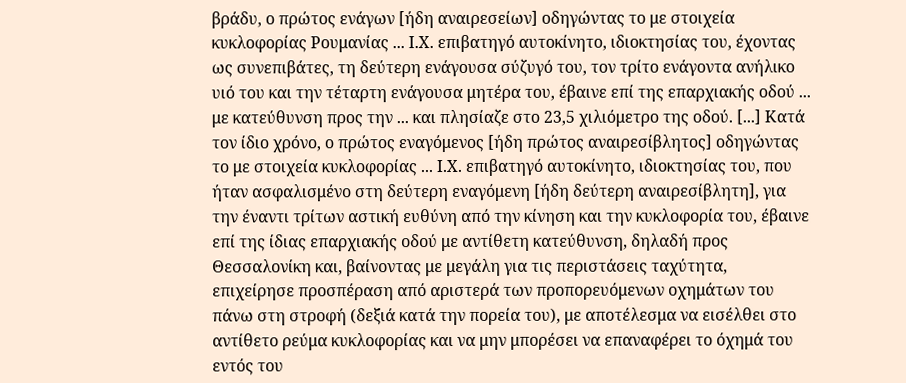βράδυ, ο πρώτος ενάγων [ήδη αναιρεσείων] οδηγώντας το με στοιχεία κυκλοφορίας Ρουμανίας ... Ι.Χ. επιβατηγό αυτοκίνητο, ιδιοκτησίας του, έχοντας ως συνεπιβάτες, τη δεύτερη ενάγουσα σύζυγό του, τον τρίτο ενάγοντα ανήλικο υιό του και την τέταρτη ενάγουσα μητέρα του, έβαινε επί της επαρχιακής οδού ... με κατεύθυνση προς την ... και πλησίαζε στο 23,5 χιλιόμετρο της οδού. [...] Κατά τον ίδιο χρόνο, ο πρώτος εναγόμενος [ήδη πρώτος αναιρεσίβλητος] οδηγώντας το με στοιχεία κυκλοφορίας ... Ι.Χ. επιβατηγό αυτοκίνητο, ιδιοκτησίας του, που ήταν ασφαλισμένο στη δεύτερη εναγόμενη [ήδη δεύτερη αναιρεσίβλητη], για την έναντι τρίτων αστική ευθύνη από την κίνηση και την κυκλοφορία του, έβαινε επί της ίδιας επαρχιακής οδού με αντίθετη κατεύθυνση, δηλαδή προς Θεσσαλονίκη και, βαίνοντας με μεγάλη για τις περιστάσεις ταχύτητα, επιχείρησε προσπέραση από αριστερά των προπορευόμενων οχημάτων του πάνω στη στροφή (δεξιά κατά την πορεία του), με αποτέλεσμα να εισέλθει στο αντίθετο ρεύμα κυκλοφορίας και να μην μπορέσει να επαναφέρει το όχημά του εντός του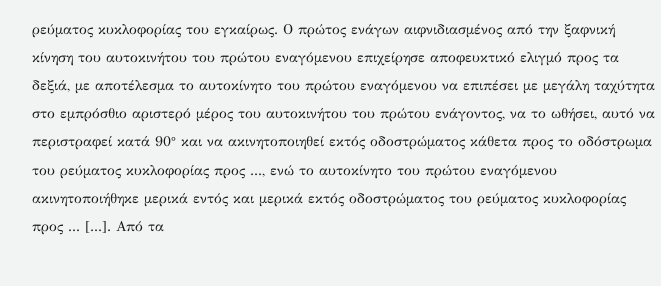ρεύματος κυκλοφορίας του εγκαίρως. Ο πρώτος ενάγων αιφνιδιασμένος από την ξαφνική κίνηση του αυτοκινήτου του πρώτου εναγόμενου επιχείρησε αποφευκτικό ελιγμό προς τα δεξιά, με αποτέλεσμα το αυτοκίνητο του πρώτου εναγόμενου να επιπέσει με μεγάλη ταχύτητα στο εμπρόσθιο αριστερό μέρος του αυτοκινήτου του πρώτου ενάγοντος, να το ωθήσει, αυτό να περιστραφεί κατά 90° και να ακινητοποιηθεί εκτός οδοστρώματος κάθετα προς το οδόστρωμα του ρεύματος κυκλοφορίας προς ..., ενώ το αυτοκίνητο του πρώτου εναγόμενου ακινητοποιήθηκε μερικά εντός και μερικά εκτός οδοστρώματος του ρεύματος κυκλοφορίας προς ... [...]. Από τα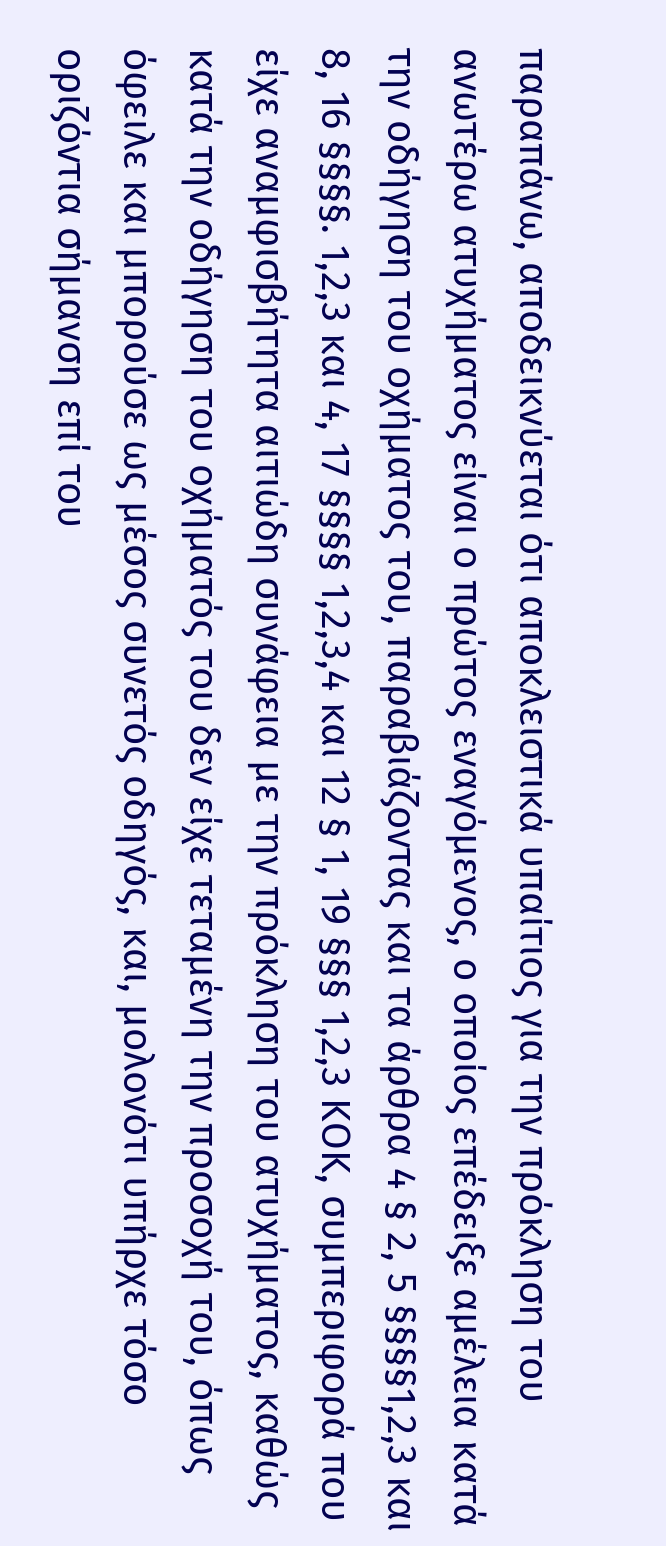παραπάνω, αποδεικνύεται ότι αποκλειστικά υπαίτιος για την πρόκληση του ανωτέρω ατυχήματος είναι ο πρώτος εναγόμενος, ο οποίος επέδειξε αμέλεια κατά την οδήγηση του οχήματος του, παραβιάζοντας και τα άρθρα 4 § 2, 5 §§§§1,2,3 και 8, 16 §§§§. 1,2,3 και 4, 17 §§§§ 1,2,3,4 και 12 § 1, 19 §§§ 1,2,3 ΚΟΚ, συμπεριφορά που είχε αναμφισβήτητα αιτιώδη συνάφεια με την πρόκληση του ατυχήματος, καθώς κατά την οδήγηση του οχήματός του δεν είχε τεταμένη την προσοχή του, όπως όφειλε και μπορούσε ως μέσος συνετός οδηγός, και, μολονότι υπήρχε τόσο οριζόντια σήμανση επί του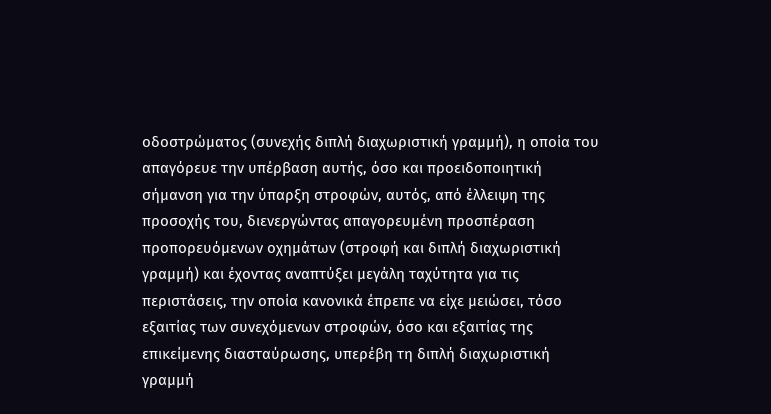οδοστρώματος (συνεχής διπλή διαχωριστική γραμμή), η οποία του απαγόρευε την υπέρβαση αυτής, όσο και προειδοποιητική σήμανση για την ύπαρξη στροφών, αυτός, από έλλειψη της προσοχής του, διενεργώντας απαγορευμένη προσπέραση προπορευόμενων οχημάτων (στροφή και διπλή διαχωριστική γραμμή) και έχοντας αναπτύξει μεγάλη ταχύτητα για τις περιστάσεις, την οποία κανονικά έπρεπε να είχε μειώσει, τόσο εξαιτίας των συνεχόμενων στροφών, όσο και εξαιτίας της επικείμενης διασταύρωσης, υπερέβη τη διπλή διαχωριστική γραμμή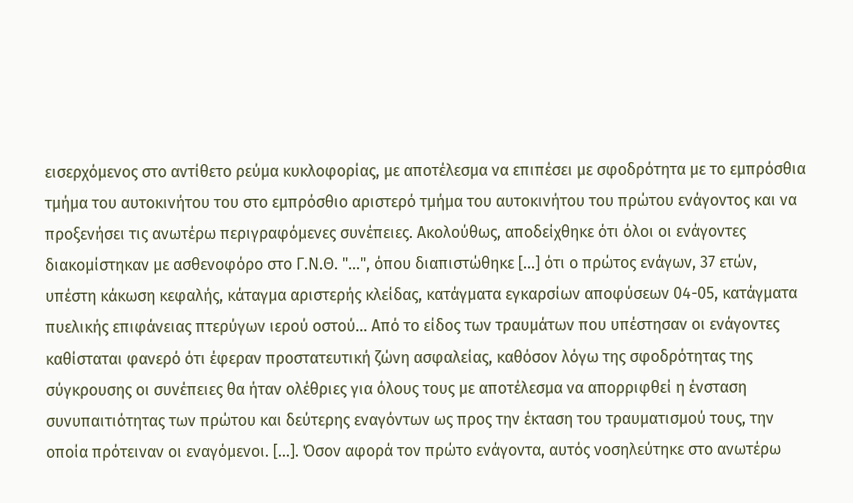εισερχόμενος στο αντίθετο ρεύμα κυκλοφορίας, με αποτέλεσμα να επιπέσει με σφοδρότητα με το εμπρόσθια τμήμα του αυτοκινήτου του στο εμπρόσθιο αριστερό τμήμα του αυτοκινήτου του πρώτου ενάγοντος και να προξενήσει τις ανωτέρω περιγραφόμενες συνέπειες. Ακολούθως, αποδείχθηκε ότι όλοι οι ενάγοντες διακομίστηκαν με ασθενοφόρο στο Γ.Ν.Θ. "...", όπου διαπιστώθηκε [...] ότι ο πρώτος ενάγων, 37 ετών, υπέστη κάκωση κεφαλής, κάταγμα αριστερής κλείδας, κατάγματα εγκαρσίων αποφύσεων 04-05, κατάγματα πυελικής επιφάνειας πτερύγων ιερού οστού... Από το είδος των τραυμάτων που υπέστησαν οι ενάγοντες καθίσταται φανερό ότι έφεραν προστατευτική ζώνη ασφαλείας, καθόσον λόγω της σφοδρότητας της σύγκρουσης οι συνέπειες θα ήταν ολέθριες για όλους τους με αποτέλεσμα να απορριφθεί η ένσταση συνυπαιτιότητας των πρώτου και δεύτερης εναγόντων ως προς την έκταση του τραυματισμού τους, την οποία πρότειναν οι εναγόμενοι. [...]. Όσον αφορά τον πρώτο ενάγοντα, αυτός νοσηλεύτηκε στο ανωτέρω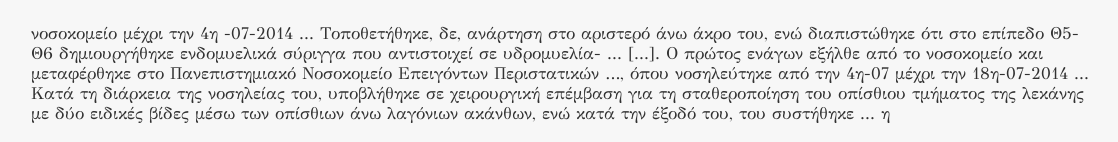νοσοκομείο μέχρι την 4η -07-2014 ... Τοποθετήθηκε, δε, ανάρτηση στο αριστερό άνω άκρο του, ενώ διαπιστώθηκε ότι στο επίπεδο Θ5-Θ6 δημιουργήθηκε ενδομυελικά σύριγγα που αντιστοιχεί σε υδρομυελία- ... [...]. Ο πρώτος ενάγων εξήλθε από το νοσοκομείο και μεταφέρθηκε στο Πανεπιστημιακό Νοσοκομείο Επειγόντων Περιστατικών …, όπου νοσηλεύτηκε από την 4η-07 μέχρι την 18η-07-2014 ... Κατά τη διάρκεια της νοσηλείας του, υποβλήθηκε σε χειρουργική επέμβαση για τη σταθεροποίηση του οπίσθιου τμήματος της λεκάνης με δύο ειδικές βίδες μέσω των οπίσθιων άνω λαγόνιων ακάνθων, ενώ κατά την έξοδό του, του συστήθηκε ... η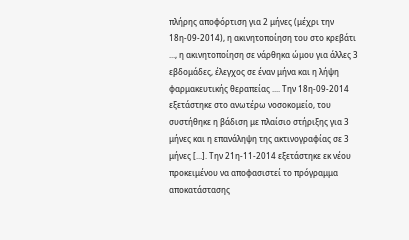πλήρης αποφόρτιση για 2 μήνες (μέχρι την 18η-09-2014), η ακινητοποίηση του στο κρεβάτι ..., η ακινητοποίηση σε νάρθηκα ώμου για άλλες 3 εβδομάδες, έλεγχος σε έναν μήνα και η λήψη φαρμακευτικής θεραπείας .... Την 18η-09-2014 εξετάστηκε στο ανωτέρω νοσοκομείο, του συστήθηκε η βάδιση με πλαίσιο στήριξης για 3 μήνες και η επανάληψη της ακτινογραφίας σε 3 μήνες [...]. Την 21η-11-2014 εξετάστηκε εκ νέου προκειμένου να αποφασιστεί το πρόγραμμα αποκατάστασης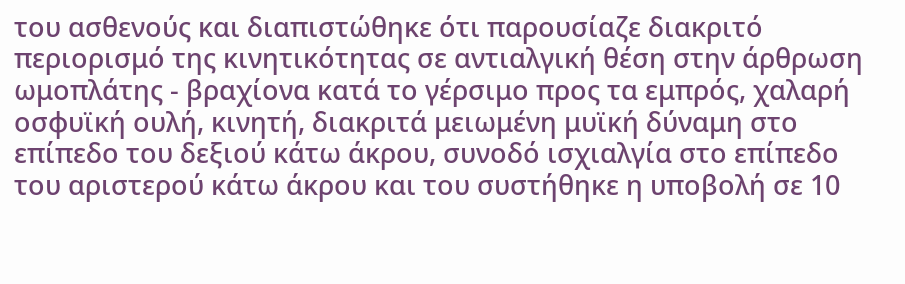του ασθενούς και διαπιστώθηκε ότι παρουσίαζε διακριτό περιορισμό της κινητικότητας σε αντιαλγική θέση στην άρθρωση ωμοπλάτης - βραχίονα κατά το γέρσιμο προς τα εμπρός, χαλαρή οσφυϊκή ουλή, κινητή, διακριτά μειωμένη μυϊκή δύναμη στο επίπεδο του δεξιού κάτω άκρου, συνοδό ισχιαλγία στο επίπεδο του αριστερού κάτω άκρου και του συστήθηκε η υποβολή σε 10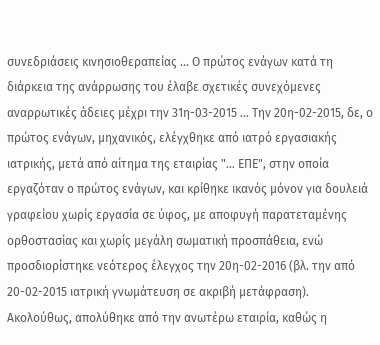συνεδριάσεις κινησιοθεραπείας ... Ο πρώτος ενάγων κατά τη διάρκεια της ανάρρωσης του έλαβε σχετικές συνεχόμενες αναρρωτικές άδειες μέχρι την 31η-03-2015 ... Την 20η-02-2015, δε, ο πρώτος ενάγων, μηχανικός, ελέγχθηκε από ιατρό εργασιακής ιατρικής, μετά από αίτημα της εταιρίας "... ΕΠΕ", στην οποία εργαζόταν ο πρώτος ενάγων, και κρίθηκε ικανός μόνον για δουλειά γραφείου χωρίς εργασία σε ύφος, με αποφυγή παρατεταμένης ορθοστασίας και χωρίς μεγάλη σωματική προσπάθεια, ενώ προσδιορίστηκε νεότερος έλεγχος την 20η-02-2016 (βλ. την από 20-02-2015 ιατρική γνωμάτευση σε ακριβή μετάφραση). Ακολούθως, απολύθηκε από την ανωτέρω εταιρία, καθώς η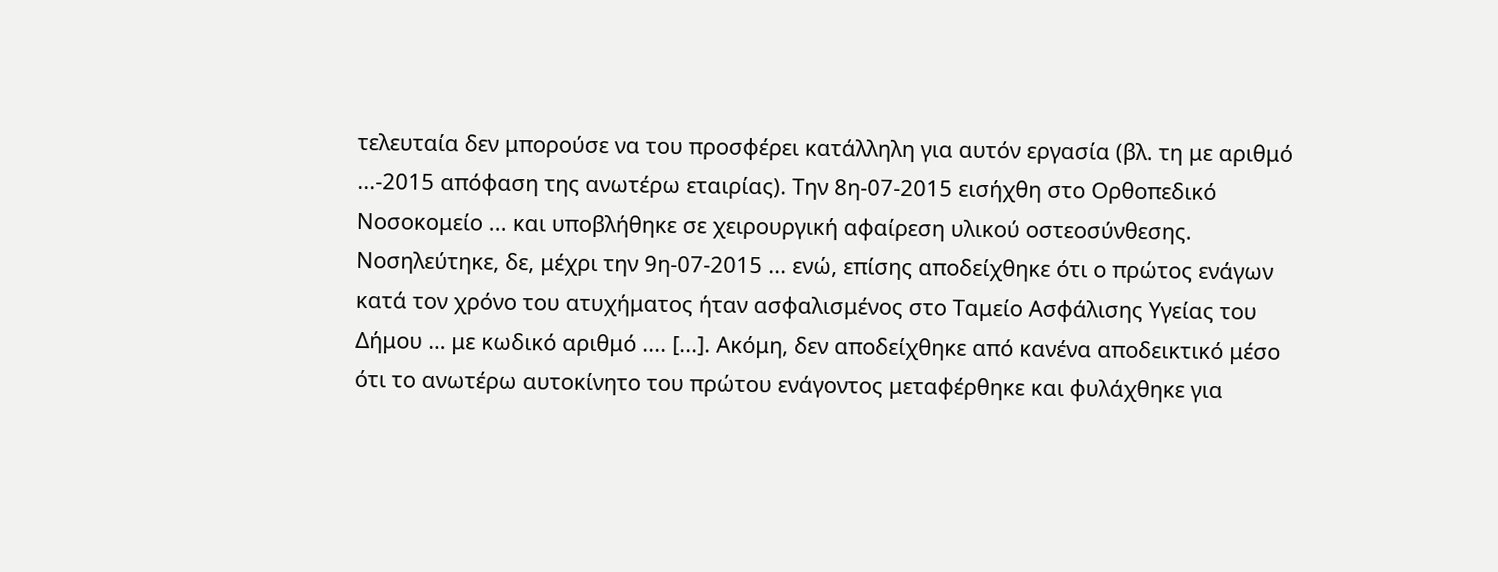τελευταία δεν μπορούσε να του προσφέρει κατάλληλη για αυτόν εργασία (βλ. τη με αριθμό ...-2015 απόφαση της ανωτέρω εταιρίας). Την 8η-07-2015 εισήχθη στο Ορθοπεδικό Νοσοκομείο ... και υποβλήθηκε σε χειρουργική αφαίρεση υλικού οστεοσύνθεσης. Νοσηλεύτηκε, δε, μέχρι την 9η-07-2015 ... ενώ, επίσης αποδείχθηκε ότι ο πρώτος ενάγων κατά τον χρόνο του ατυχήματος ήταν ασφαλισμένος στο Ταμείο Ασφάλισης Υγείας του Δήμου … με κωδικό αριθμό .... [...]. Ακόμη, δεν αποδείχθηκε από κανένα αποδεικτικό μέσο ότι το ανωτέρω αυτοκίνητο του πρώτου ενάγοντος μεταφέρθηκε και φυλάχθηκε για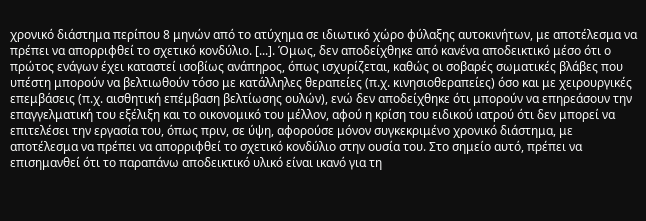χρονικό διάστημα περίπου 8 μηνών από το ατύχημα σε ιδιωτικό χώρο φύλαξης αυτοκινήτων, με αποτέλεσμα να πρέπει να απορριφθεί το σχετικό κονδύλιο. [...]. Όμως, δεν αποδείχθηκε από κανένα αποδεικτικό μέσο ότι ο πρώτος ενάγων έχει καταστεί ισοβίως ανάπηρος, όπως ισχυρίζεται, καθώς οι σοβαρές σωματικές βλάβες που υπέστη μπορούν να βελτιωθούν τόσο με κατάλληλες θεραπείες (π.χ. κινησιοθεραπείες) όσο και με χειρουργικές επεμβάσεις (π.χ. αισθητική επέμβαση βελτίωσης ουλών), ενώ δεν αποδείχθηκε ότι μπορούν να επηρεάσουν την επαγγελματική του εξέλιξη και το οικονομικό του μέλλον, αφού η κρίση του ειδικού ιατρού ότι δεν μπορεί να επιτελέσει την εργασία του, όπως πριν, σε ύψη, αφορούσε μόνον συγκεκριμένο χρονικό διάστημα, με αποτέλεσμα να πρέπει να απορριφθεί το σχετικό κονδύλιο στην ουσία του. Στο σημείο αυτό, πρέπει να επισημανθεί ότι το παραπάνω αποδεικτικό υλικό είναι ικανό για τη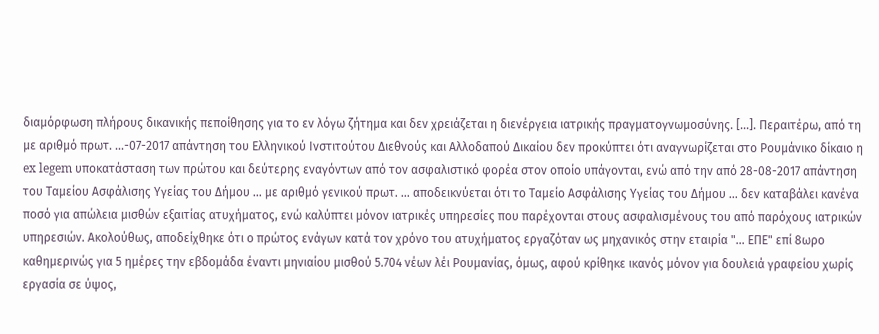διαμόρφωση πλήρους δικανικής πεποίθησης για το εν λόγω ζήτημα και δεν χρειάζεται η διενέργεια ιατρικής πραγματογνωμοσύνης. [...]. Περαιτέρω, από τη με αριθμό πρωτ. ...-07-2017 απάντηση του Ελληνικού Ινστιτούτου Διεθνούς και Αλλοδαπού Δικαίου δεν προκύπτει ότι αναγνωρίζεται στο Ρουμάνικο δίκαιο η ex legem υποκατάσταση των πρώτου και δεύτερης εναγόντων από τον ασφαλιστικό φορέα στον οποίο υπάγονται, ενώ από την από 28-08-2017 απάντηση του Ταμείου Ασφάλισης Υγείας του Δήμου ... με αριθμό γενικού πρωτ. ... αποδεικνύεται ότι το Ταμείο Ασφάλισης Υγείας του Δήμου ... δεν καταβάλει κανένα ποσό για απώλεια μισθών εξαιτίας ατυχήματος, ενώ καλύπτει μόνον ιατρικές υπηρεσίες που παρέχονται στους ασφαλισμένους του από παρόχους ιατρικών υπηρεσιών. Ακολούθως, αποδείχθηκε ότι ο πρώτος ενάγων κατά τον χρόνο του ατυχήματος εργαζόταν ως μηχανικός στην εταιρία "... ΕΠΕ" επί 8ωρο καθημερινώς για 5 ημέρες την εβδομάδα έναντι μηνιαίου μισθού 5.704 νέων λέι Ρουμανίας, όμως, αφού κρίθηκε ικανός μόνον για δουλειά γραφείου χωρίς εργασία σε ύψος,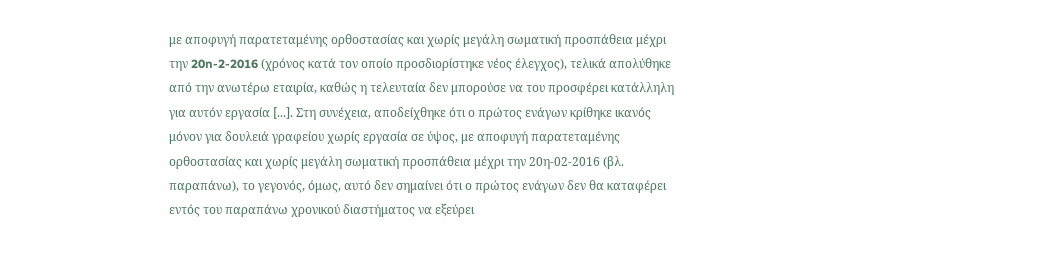με αποφυγή παρατεταμένης ορθοστασίας και χωρίς μεγάλη σωματική προσπάθεια μέχρι την 20n-2-2016 (χρόνος κατά τον οποίο προσδιορίστηκε νέος έλεγχος), τελικά απολύθηκε από την ανωτέρω εταιρία, καθώς η τελευταία δεν μπορούσε να του προσφέρει κατάλληλη για αυτόν εργασία [...]. Στη συνέχεια, αποδείχθηκε ότι ο πρώτος ενάγων κρίθηκε ικανός μόνον για δουλειά γραφείου χωρίς εργασία σε ύψος, με αποφυγή παρατεταμένης ορθοστασίας και χωρίς μεγάλη σωματική προσπάθεια μέχρι την 20η-02-2016 (βλ. παραπάνω), το γεγονός, όμως, αυτό δεν σημαίνει ότι ο πρώτος ενάγων δεν θα καταφέρει εντός του παραπάνω χρονικού διαστήματος να εξεύρει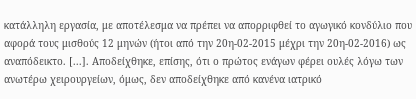κατάλληλη εργασία, με αποτέλεσμα να πρέπει να απορριφθεί το αγωγικό κονδύλιο που αφορά τους μισθούς 12 μηνών (ήτοι από την 20η-02-2015 μέχρι την 20η-02-2016) ως αναπόδεικτο. [...]. Αποδείχθηκε, επίσης, ότι ο πρώτος ενάγων φέρει ουλές λόγω των ανωτέρω χειρουργείων, όμως, δεν αποδείχθηκε από κανένα ιατρικό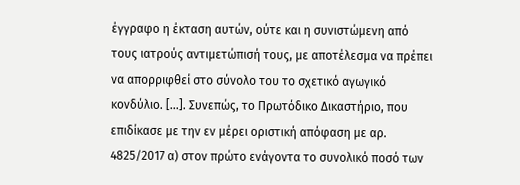έγγραφο η έκταση αυτών, ούτε και η συνιστώμενη από τους ιατρούς αντιμετώπισή τους, με αποτέλεσμα να πρέπει να απορριφθεί στο σύνολο του το σχετικό αγωγικό κονδύλιο. [...]. Συνεπώς, το Πρωτόδικο Δικαστήριο, που επιδίκασε με την εν μέρει οριστική απόφαση με αρ. 4825/2017 α) στον πρώτο ενάγοντα το συνολικό ποσό των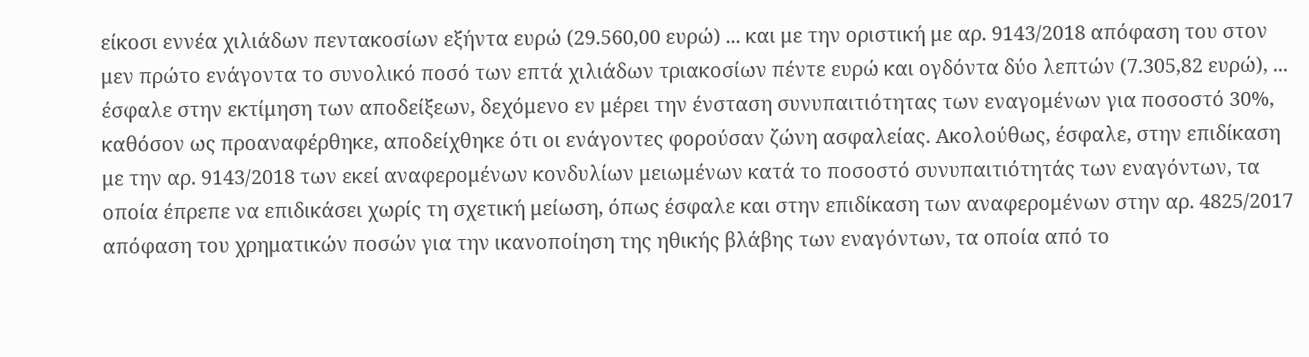είκοσι εννέα χιλιάδων πεντακοσίων εξήντα ευρώ (29.560,00 ευρώ) ... και με την οριστική με αρ. 9143/2018 απόφαση του στον μεν πρώτο ενάγοντα το συνολικό ποσό των επτά χιλιάδων τριακοσίων πέντε ευρώ και ογδόντα δύο λεπτών (7.305,82 ευρώ), ... έσφαλε στην εκτίμηση των αποδείξεων, δεχόμενο εν μέρει την ένσταση συνυπαιτιότητας των εναγομένων για ποσοστό 30%, καθόσον ως προαναφέρθηκε, αποδείχθηκε ότι οι ενάγοντες φορούσαν ζώνη ασφαλείας. Ακολούθως, έσφαλε, στην επιδίκαση με την αρ. 9143/2018 των εκεί αναφερομένων κονδυλίων μειωμένων κατά το ποσοστό συνυπαιτιότητάς των εναγόντων, τα οποία έπρεπε να επιδικάσει χωρίς τη σχετική μείωση, όπως έσφαλε και στην επιδίκαση των αναφερομένων στην αρ. 4825/2017 απόφαση του χρηματικών ποσών για την ικανοποίηση της ηθικής βλάβης των εναγόντων, τα οποία από το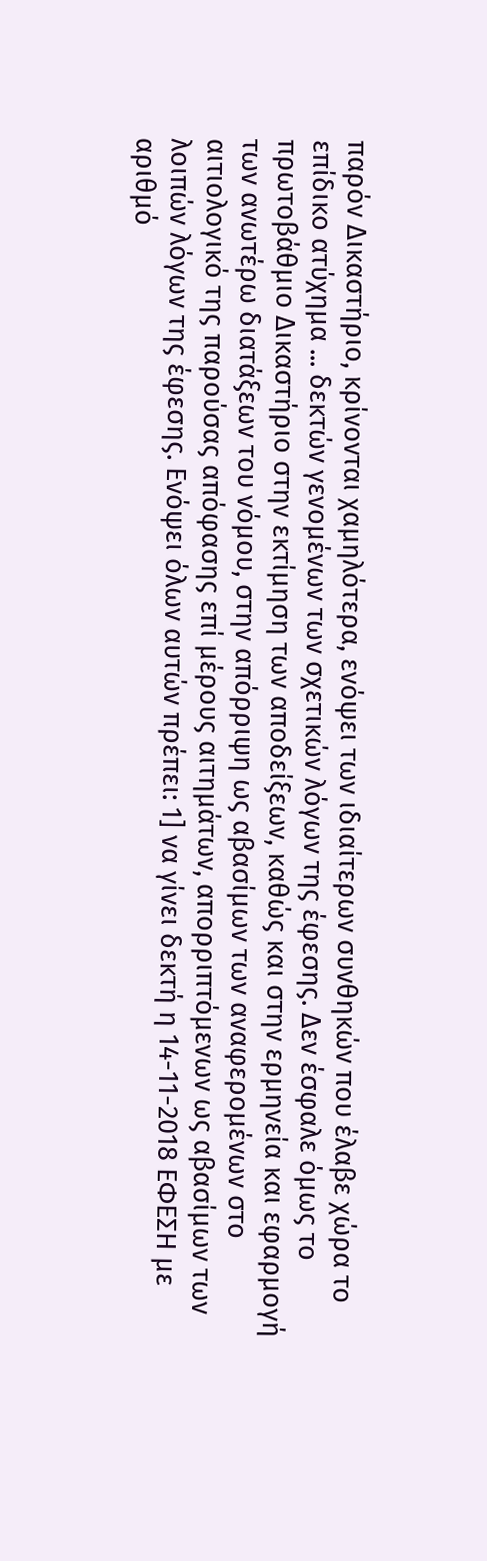παρόν Δικαστήριο, κρίνονται χαμηλότερα, ενόψει των ιδιαίτερων συνθηκών που έλαβε χώρα το επίδικο ατύχημα ... δεκτών γενομένων των σχετικών λόγων της έφεσης. Δεν έσφαλε όμως το πρωτοβάθμιο Δικαστήριο στην εκτίμηση των αποδείξεων, καθώς και στην ερμηνεία και εφαρμογή των ανωτέρω διατάξεων του νόμου, στην απόρριψη ως αβασίμων των αναφερομένων στο αιτιολογικό της παρούσας απόφασης επί μέρους αιτημάτων, απορριπτόμενων ως αβασίμων των λοιπών λόγων της έφεσης. Ενόψει όλων αυτών πρέπει: 1] να γίνει δεκτή η 14-11-2018 ΕΦΕΣΗ με αριθμό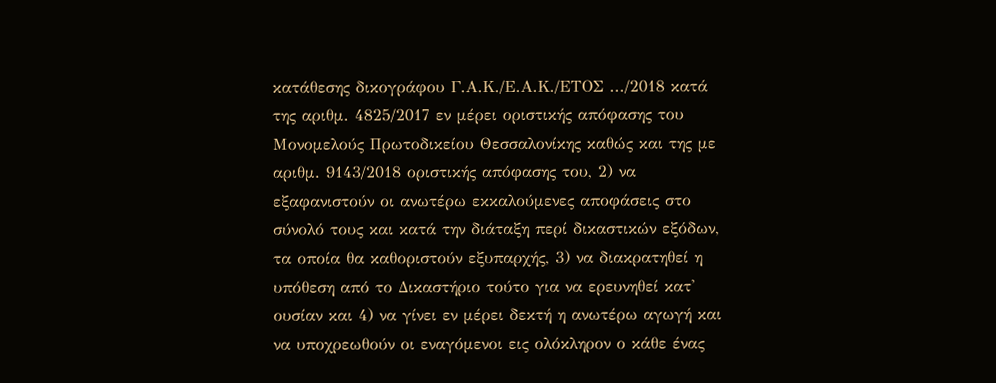κατάθεσης δικογράφου Γ.Α.Κ./Ε.Α.Κ./ΕΤΟΣ .../2018 κατά της αριθμ. 4825/2017 εν μέρει οριστικής απόφασης του Μονομελούς Πρωτοδικείου Θεσσαλονίκης καθώς και της με αριθμ. 9143/2018 οριστικής απόφασης του, 2) να εξαφανιστούν οι ανωτέρω εκκαλούμενες αποφάσεις στο σύνολό τους και κατά την διάταξη περί δικαστικών εξόδων, τα οποία θα καθοριστούν εξυπαρχής, 3) να διακρατηθεί η υπόθεση από το Δικαστήριο τούτο για να ερευνηθεί κατ' ουσίαν και 4) να γίνει εν μέρει δεκτή η ανωτέρω αγωγή και να υποχρεωθούν οι εναγόμενοι εις ολόκληρον ο κάθε ένας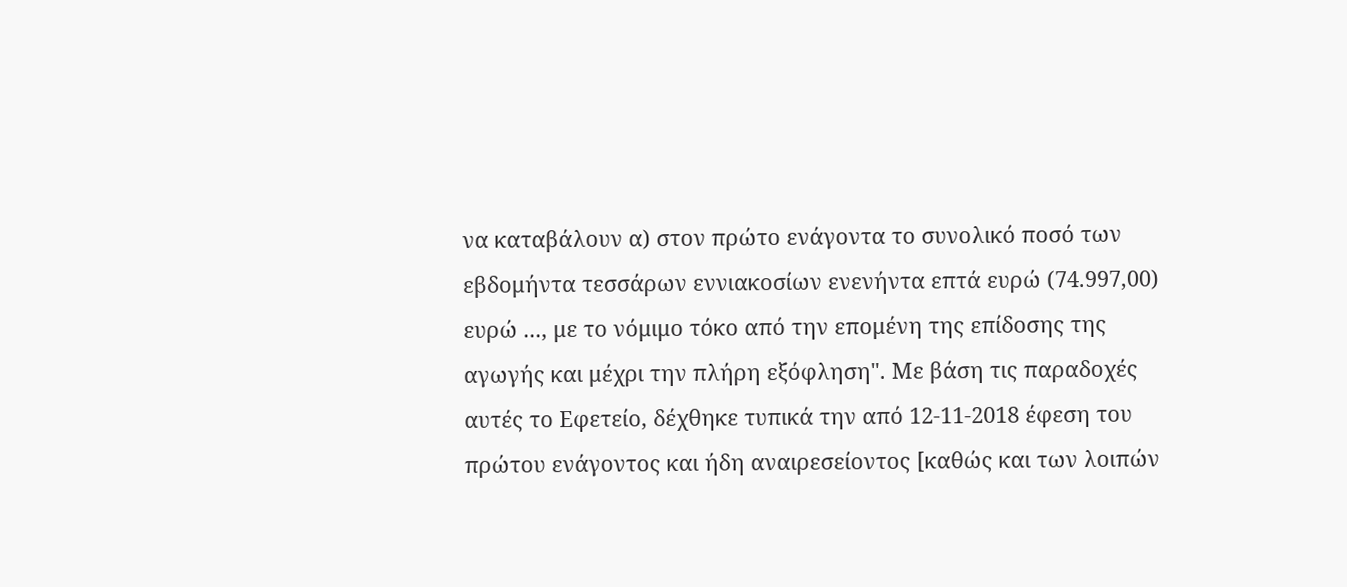να καταβάλουν α) στον πρώτο ενάγοντα το συνολικό ποσό των εβδομήντα τεσσάρων εννιακοσίων ενενήντα επτά ευρώ (74.997,00) ευρώ ..., με το νόμιμο τόκο από την επομένη της επίδοσης της αγωγής και μέχρι την πλήρη εξόφληση". Με βάση τις παραδοχές αυτές το Εφετείο, δέχθηκε τυπικά την από 12-11-2018 έφεση του πρώτου ενάγοντος και ήδη αναιρεσείοντος [καθώς και των λοιπών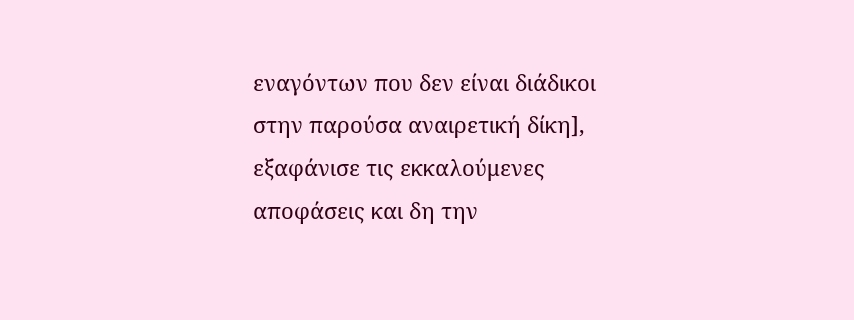εναγόντων που δεν είναι διάδικοι στην παρούσα αναιρετική δίκη], εξαφάνισε τις εκκαλούμενες αποφάσεις και δη την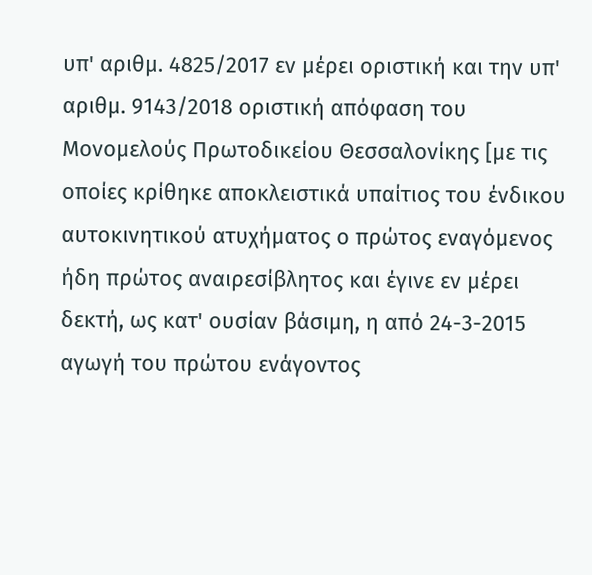υπ' αριθμ. 4825/2017 εν μέρει οριστική και την υπ' αριθμ. 9143/2018 οριστική απόφαση του Μονομελούς Πρωτοδικείου Θεσσαλονίκης [με τις οποίες κρίθηκε αποκλειστικά υπαίτιος του ένδικου αυτοκινητικού ατυχήματος ο πρώτος εναγόμενος ήδη πρώτος αναιρεσίβλητος και έγινε εν μέρει δεκτή, ως κατ' ουσίαν βάσιμη, η από 24-3-2015 αγωγή του πρώτου ενάγοντος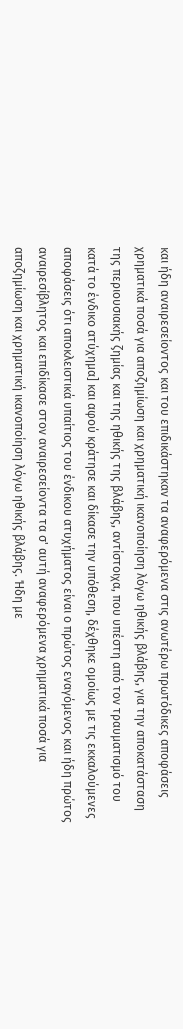και ήδη αναιρεσείοντος και του επιδικάστηκαν τα αναφερόμενα στις ανωτέρω πρωτόδικες αποφάσεις χρηματικά ποσά για αποζημίωση και χρηματική ικανοποίηση λόγω ηθικής βλάβης, για την αποκατάσταση της περιουσιακής ζημίας και της ηθικής της βλάβης, αντίστοιχα, που υπέστη από τον τραυματισμό του κατά το ένδικο ατύχημα] και αφού κράτησε και δίκασε την υπόθεση, δέχθηκε ομοίως με τις εκκαλούμενες αποφάσεις ότι αποκλειστικά υπαίτιος του ένδικου ατυχήματος είναι ο πρώτος εναγόμενος και ήδη πρώτος αναιρεσίβλητος και επιδίκασε στον αναιρεσείοντα τα σ' αυτή αναφερόμενα χρηματικά ποσά για αποζημίωση και χρηματική ικανοποίηση λόγω ηθικής βλάβης. Ήδη με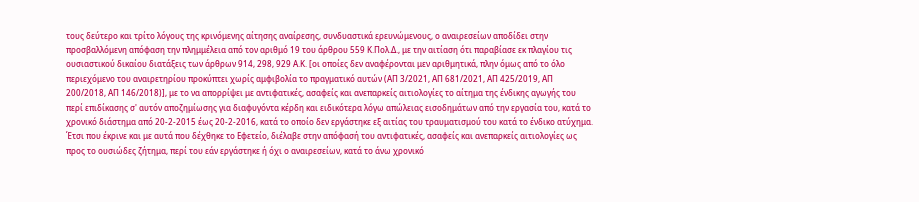τους δεύτερο και τρίτο λόγους της κρινόμενης αίτησης αναίρεσης, συνδυαστικά ερευνώμενους, ο αναιρεσείων αποδίδει στην προσβαλλόμενη απόφαση την πλημμέλεια από τον αριθμό 19 του άρθρου 559 Κ.Πολ.Δ., με την αιτίαση ότι παραβίασε εκ πλαγίου τις ουσιαστικού δικαίου διατάξεις των άρθρων 914, 298, 929 Α.Κ. [οι οποίες δεν αναφέρονται μεν αριθμητικά, πλην όμως από το όλο περιεχόμενο του αναιρετηρίου προκύπτει χωρίς αμφιβολία το πραγματικό αυτών (ΑΠ 3/2021, ΑΠ 681/2021, ΑΠ 425/2019, ΑΠ 200/2018, ΑΠ 146/2018)], με το να απορρίψει με αντιφατικές, ασαφείς και ανεπαρκείς αιτιολογίες το αίτημα της ένδικης αγωγής του περί επιδίκασης σ' αυτόν αποζημίωσης για διαφυγόντα κέρδη και ειδικότερα λόγω απώλειας εισοδημάτων από την εργασία του, κατά το χρονικό διάστημα από 20-2-2015 έως 20-2-2016, κατά το οποίο δεν εργάστηκε εξ αιτίας του τραυματισμού του κατά το ένδικο ατύχημα. Έτσι που έκρινε και με αυτά που δέχθηκε το Εφετείο, διέλαβε στην απόφασή του αντιφατικές, ασαφείς και ανεπαρκείς αιτιολογίες ως προς το ουσιώδες ζήτημα, περί του εάν εργάστηκε ή όχι ο αναιρεσείων, κατά το άνω χρονικό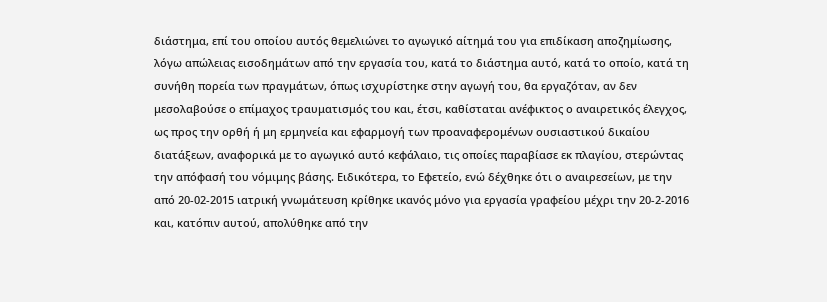διάστημα, επί του οποίου αυτός θεμελιώνει το αγωγικό αίτημά του για επιδίκαση αποζημίωσης, λόγω απώλειας εισοδημάτων από την εργασία του, κατά το διάστημα αυτό, κατά το οποίο, κατά τη συνήθη πορεία των πραγμάτων, όπως ισχυρίστηκε στην αγωγή του, θα εργαζόταν, αν δεν μεσολαβούσε ο επίμαχος τραυματισμός του και, έτσι, καθίσταται ανέφικτος ο αναιρετικός έλεγχος, ως προς την ορθή ή μη ερμηνεία και εφαρμογή των προαναφερομένων ουσιαστικού δικαίου διατάξεων, αναφορικά με το αγωγικό αυτό κεφάλαιο, τις οποίες παραβίασε εκ πλαγίου, στερώντας την απόφασή του νόμιμης βάσης. Ειδικότερα, το Εφετείο, ενώ δέχθηκε ότι ο αναιρεσείων, με την από 20-02-2015 ιατρική γνωμάτευση κρίθηκε ικανός μόνο για εργασία γραφείου μέχρι την 20-2-2016 και, κατόπιν αυτού, απολύθηκε από την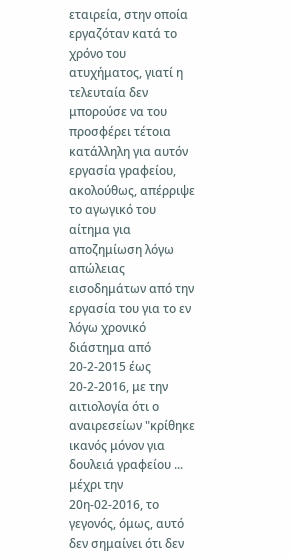εταιρεία, στην οποία εργαζόταν κατά το χρόνο του ατυχήματος, γιατί η τελευταία δεν μπορούσε να του προσφέρει τέτοια κατάλληλη για αυτόν εργασία γραφείου, ακολούθως, απέρριψε το αγωγικό του αίτημα για αποζημίωση λόγω απώλειας εισοδημάτων από την εργασία του για το εν λόγω χρονικό διάστημα από 20-2-2015 έως 20-2-2016, με την αιτιολογία ότι ο αναιρεσείων "κρίθηκε ικανός μόνον για δουλειά γραφείου ... μέχρι την 20η-02-2016, το γεγονός, όμως, αυτό δεν σημαίνει ότι δεν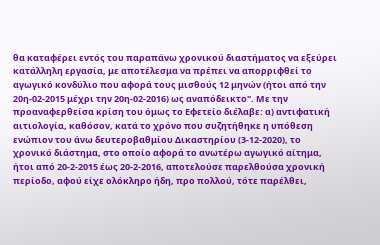θα καταφέρει εντός του παραπάνω χρονικού διαστήματος να εξεύρει κατάλληλη εργασία, με αποτέλεσμα να πρέπει να απορριφθεί το αγωγικό κονδύλιο που αφορά τους μισθούς 12 μηνών (ήτοι από την 20η-02-2015 μέχρι την 20η-02-2016) ως αναπόδεικτο". Με την προαναφερθείσα κρίση του όμως το Εφετείο διέλαβε: α) αντιφατική αιτιολογία, καθόσον, κατά το χρόνο που συζητήθηκε η υπόθεση ενώπιον του άνω δευτεροβαθμίου Δικαστηρίου (3-12-2020), το χρονικό διάστημα, στο οποίο αφορά το ανωτέρω αγωγικό αίτημα, ήτοι από 20-2-2015 έως 20-2-2016, αποτελούσε παρελθούσα χρονική περίοδο, αφού είχε ολόκληρο ήδη, προ πολλού, τότε παρέλθει,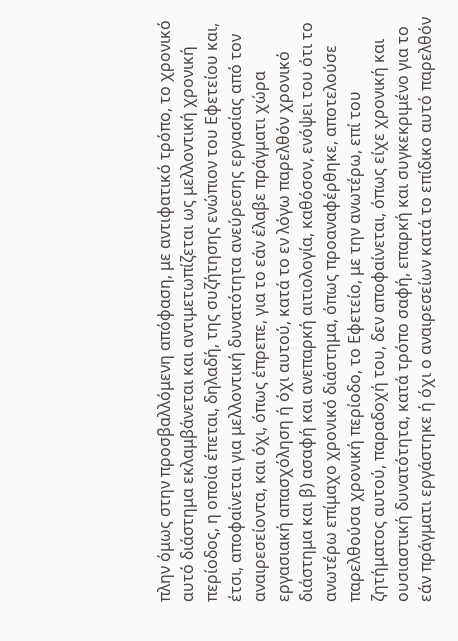πλην όμως στην προσβαλλόμενη απόφαση, με αντιφατικό τρόπο, το χρονικό αυτό διάστημα εκλαμβάνεται και αντιμετωπίζεται ως μελλοντική χρονική περίοδος, η οποία έπεται, δηλαδή, της συζήτησης ενώπιον του Εφετείου και, έτσι, αποφαίνεται για μελλοντική δυνατότητα ανεύρεσης εργασίας από τον αναιρεσείοντα, και όχι, όπως έπρεπε, για το εάν έλαβε πράγματι χώρα εργασιακή απασχόληση ή όχι αυτού, κατά το εν λόγω παρελθόν χρονικό διάστημα και β) ασαφή και ανεπαρκή αιτιολογία, καθόσον, ενόψει του ότι το ανωτέρω επίμαχο χρονικό διάστημα, όπως προαναφέρθηκε, αποτελούσε παρελθούσα χρονική περίοδο, το Εφετείο, με την ανωτέρω, επί του ζητήματος αυτού, παραδοχή του, δεν αποφαίνεται, όπως είχε χρονική και ουσιαστική δυνατότητα, κατά τρόπο σαφή, επαρκή και συγκεκριμένο για το εάν πράγματι εργάστηκε ή όχι ο αναιρεσείων κατά το επίδικο αυτό παρελθόν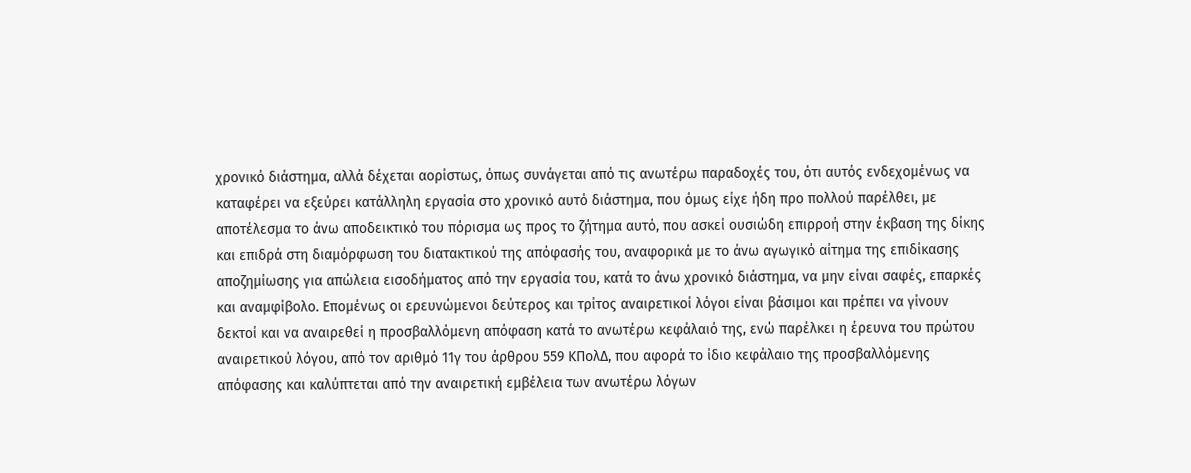χρονικό διάστημα, αλλά δέχεται αορίστως, όπως συνάγεται από τις ανωτέρω παραδοχές του, ότι αυτός ενδεχομένως να καταφέρει να εξεύρει κατάλληλη εργασία στο χρονικό αυτό διάστημα, που όμως είχε ήδη προ πολλού παρέλθει, με αποτέλεσμα το άνω αποδεικτικό του πόρισμα ως προς το ζήτημα αυτό, που ασκεί ουσιώδη επιρροή στην έκβαση της δίκης και επιδρά στη διαμόρφωση του διατακτικού της απόφασής του, αναφορικά με το άνω αγωγικό αίτημα της επιδίκασης αποζημίωσης για απώλεια εισοδήματος από την εργασία του, κατά το άνω χρονικό διάστημα, να μην είναι σαφές, επαρκές και αναμφίβολο. Επομένως οι ερευνώμενοι δεύτερος και τρίτος αναιρετικοί λόγοι είναι βάσιμοι και πρέπει να γίνουν δεκτοί και να αναιρεθεί η προσβαλλόμενη απόφαση κατά το ανωτέρω κεφάλαιό της, ενώ παρέλκει η έρευνα του πρώτου αναιρετικού λόγου, από τον αριθμό 11γ του άρθρου 559 ΚΠολΔ, που αφορά το ίδιο κεφάλαιο της προσβαλλόμενης απόφασης και καλύπτεται από την αναιρετική εμβέλεια των ανωτέρω λόγων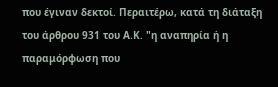που έγιναν δεκτοί. Περαιτέρω, κατά τη διάταξη του άρθρου 931 του Α.Κ. "η αναπηρία ή η παραμόρφωση που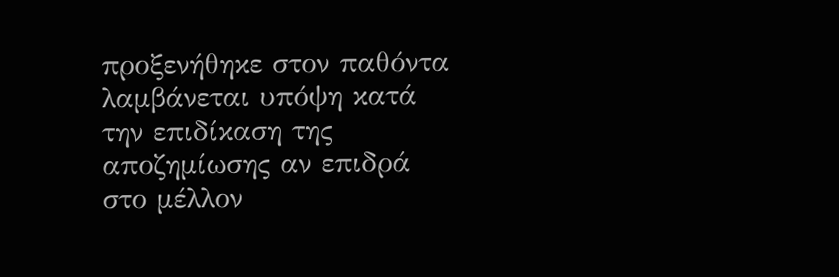προξενήθηκε στον παθόντα λαμβάνεται υπόψη κατά την επιδίκαση της αποζημίωσης αν επιδρά στο μέλλον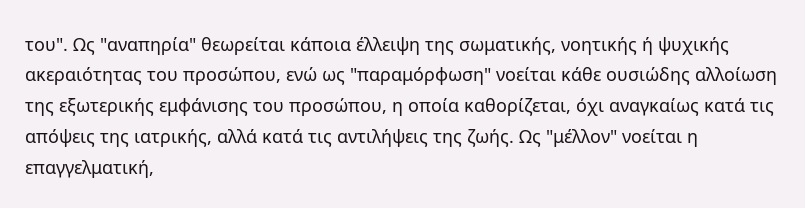του". Ως "αναπηρία" θεωρείται κάποια έλλειψη της σωματικής, νοητικής ή ψυχικής ακεραιότητας του προσώπου, ενώ ως "παραμόρφωση" νοείται κάθε ουσιώδης αλλοίωση της εξωτερικής εμφάνισης του προσώπου, η οποία καθορίζεται, όχι αναγκαίως κατά τις απόψεις της ιατρικής, αλλά κατά τις αντιλήψεις της ζωής. Ως "μέλλον" νοείται η επαγγελματική,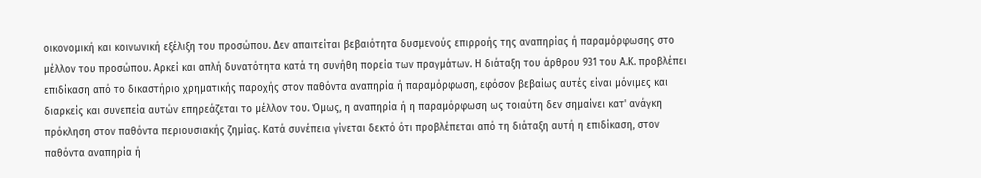οικονομική και κοινωνική εξέλιξη του προσώπου. Δεν απαιτείται βεβαιότητα δυσμενούς επιρροής της αναπηρίας ή παραμόρφωσης στο μέλλον του προσώπου. Αρκεί και απλή δυνατότητα κατά τη συνήθη πορεία των πραγμάτων. Η διάταξη του άρθρου 931 του Α.Κ. προβλέπει επιδίκαση από το δικαστήριο χρηματικής παροχής στον παθόντα αναπηρία ή παραμόρφωση, εφόσον βεβαίως αυτές είναι μόνιμες και διαρκείς και συνεπεία αυτών επηρεάζεται το μέλλον του. Όμως, η αναπηρία ή η παραμόρφωση ως τοιαύτη δεν σημαίνει κατ' ανάγκη πρόκληση στον παθόντα περιουσιακής ζημίας. Κατά συνέπεια γίνεται δεκτό ότι προβλέπεται από τη διάταξη αυτή η επιδίκαση, στον παθόντα αναπηρία ή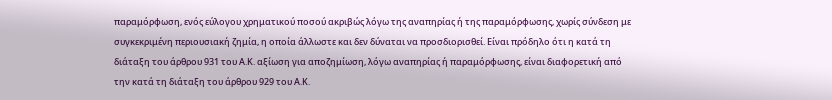παραμόρφωση, ενός εύλογου χρηματικού ποσού ακριβώς λόγω της αναπηρίας ή της παραμόρφωσης, χωρίς σύνδεση με συγκεκριμένη περιουσιακή ζημία, η οποία άλλωστε και δεν δύναται να προσδιορισθεί. Είναι πρόδηλο ότι η κατά τη διάταξη του άρθρου 931 του Α.Κ. αξίωση για αποζημίωση, λόγω αναπηρίας ή παραμόρφωσης, είναι διαφορετική από την κατά τη διάταξη του άρθρου 929 του Α.Κ.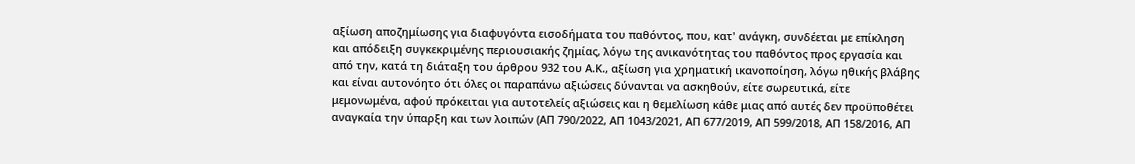αξίωση αποζημίωσης για διαφυγόντα εισοδήματα του παθόντος, που, κατ' ανάγκη, συνδέεται με επίκληση και απόδειξη συγκεκριμένης περιουσιακής ζημίας, λόγω της ανικανότητας του παθόντος προς εργασία και από την, κατά τη διάταξη του άρθρου 932 του Α.Κ., αξίωση για χρηματική ικανοποίηση, λόγω ηθικής βλάβης και είναι αυτονόητο ότι όλες οι παραπάνω αξιώσεις δύνανται να ασκηθούν, είτε σωρευτικά, είτε μεμονωμένα, αφού πρόκειται για αυτοτελείς αξιώσεις και η θεμελίωση κάθε μιας από αυτές δεν προϋποθέτει αναγκαία την ύπαρξη και των λοιπών (ΑΠ 790/2022, ΑΠ 1043/2021, ΑΠ 677/2019, ΑΠ 599/2018, ΑΠ 158/2016, ΑΠ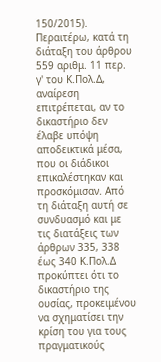150/2015). Περαιτέρω, κατά τη διάταξη του άρθρου 559 αριθμ. 11 περ. γ' του Κ.Πολ.Δ, αναίρεση επιτρέπεται, αν το δικαστήριο δεν έλαβε υπόψη αποδεικτικά μέσα, που οι διάδικοι επικαλέστηκαν και προσκόμισαν. Από τη διάταξη αυτή σε συνδυασμό και με τις διατάξεις των άρθρων 335, 338 έως 340 Κ.Πολ.Δ προκύπτει ότι το δικαστήριο της ουσίας, προκειμένου να σχηματίσει την κρίση του για τους πραγματικούς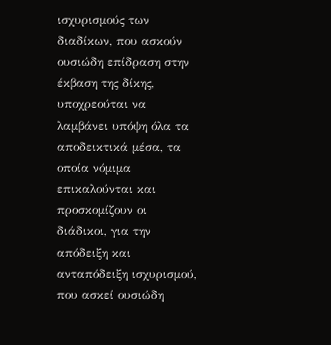ισχυρισμούς των διαδίκων, που ασκούν ουσιώδη επίδραση στην έκβαση της δίκης, υποχρεούται να λαμβάνει υπόψη όλα τα αποδεικτικά μέσα, τα οποία νόμιμα επικαλούνται και προσκομίζουν οι διάδικοι, για την απόδειξη και ανταπόδειξη ισχυρισμού, που ασκεί ουσιώδη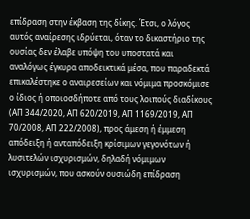επίδραση στην έκβαση της δίκης. Έτσι, ο λόγος αυτός αναίρεσης ιδρύεται, όταν το δικαστήριο της ουσίας δεν έλαβε υπόψη του υποστατά και αναλόγως έγκυρα αποδεικτικά μέσα, που παραδεκτά επικαλέστηκε ο αναιρεσείων και νόμιμα προσκόμισε ο ίδιος ή οποιοσδήποτε από τους λοιπούς διαδίκους (ΑΠ 344/2020, ΑΠ 620/2019, ΑΠ 1169/2019, ΑΠ 70/2008, ΑΠ 222/2008), προς άμεση ή έμμεση απόδειξη ή ανταπόδειξη κρίσιμων γεγονότων ή λυσιτελών ισχυρισμών, δηλαδή νόμιμων ισχυρισμών, που ασκούν ουσιώδη επίδραση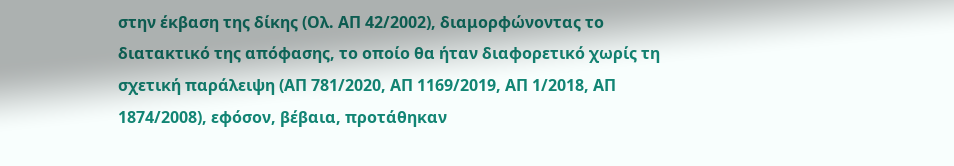στην έκβαση της δίκης (Ολ. ΑΠ 42/2002), διαμορφώνοντας το διατακτικό της απόφασης, το οποίο θα ήταν διαφορετικό χωρίς τη σχετική παράλειψη (ΑΠ 781/2020, ΑΠ 1169/2019, ΑΠ 1/2018, ΑΠ 1874/2008), εφόσον, βέβαια, προτάθηκαν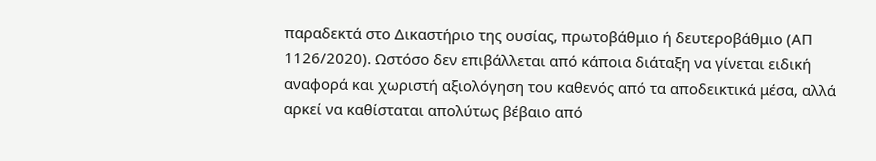παραδεκτά στο Δικαστήριο της ουσίας, πρωτοβάθμιο ή δευτεροβάθμιο (ΑΠ 1126/2020). Ωστόσο δεν επιβάλλεται από κάποια διάταξη να γίνεται ειδική αναφορά και χωριστή αξιολόγηση του καθενός από τα αποδεικτικά μέσα, αλλά αρκεί να καθίσταται απολύτως βέβαιο από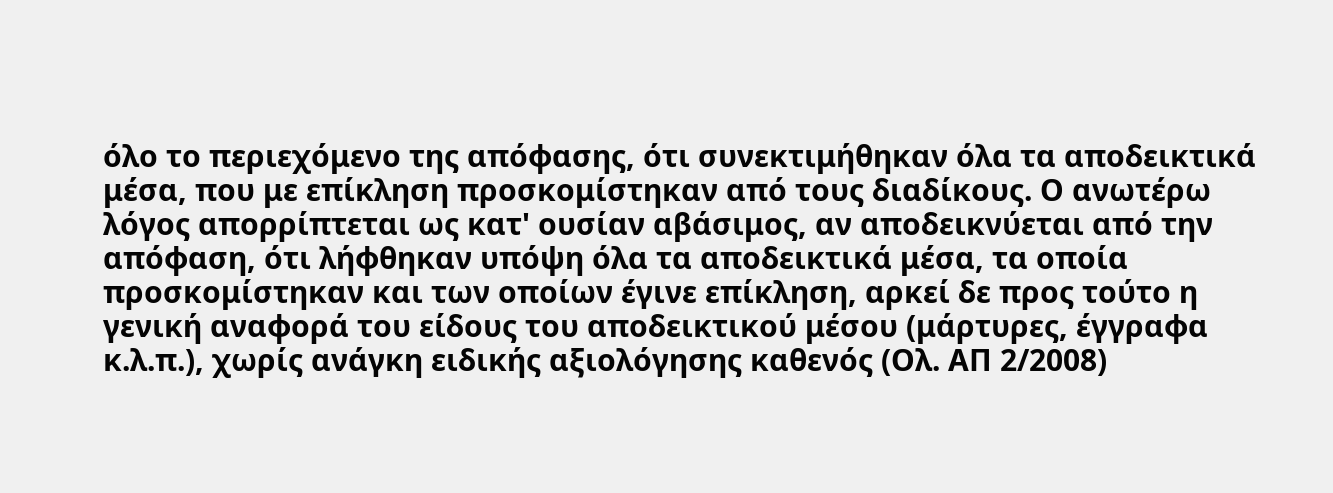όλο το περιεχόμενο της απόφασης, ότι συνεκτιμήθηκαν όλα τα αποδεικτικά μέσα, που με επίκληση προσκομίστηκαν από τους διαδίκους. Ο ανωτέρω λόγος απορρίπτεται ως κατ' ουσίαν αβάσιμος, αν αποδεικνύεται από την απόφαση, ότι λήφθηκαν υπόψη όλα τα αποδεικτικά μέσα, τα οποία προσκομίστηκαν και των οποίων έγινε επίκληση, αρκεί δε προς τούτο η γενική αναφορά του είδους του αποδεικτικού μέσου (μάρτυρες, έγγραφα κ.λ.π.), χωρίς ανάγκη ειδικής αξιολόγησης καθενός (Ολ. ΑΠ 2/2008)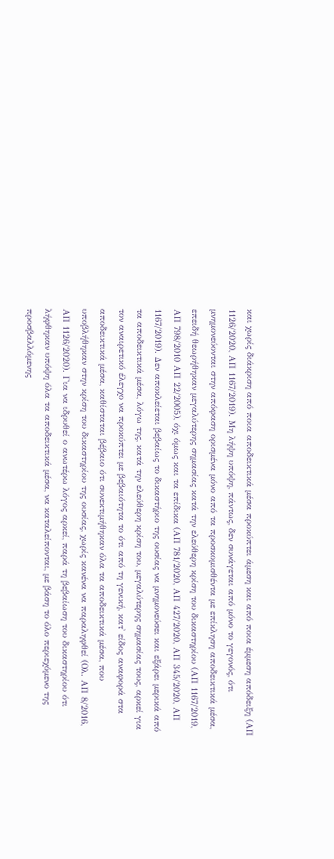και χωρίς διάκριση από ποια αποδεικτικά μέσα προκύπτει άμεση και από ποια έμμεση απόδειξη (ΑΠ 1126/2020, ΑΠ 1167/2019). Μη λήψη υπόψη, πάντως, δεν συνάγεται από μόνο το γεγονός, ότι μνημονεύονται στην απόφαση ορισμένα μόνο από τα προσκομισθέντα με επίκληση αποδεικτικά μέσα, επειδή θεωρήθηκαν μεγαλύτερης σημασίας κατά την ελεύθερη κρίση του δικαστηρίου (ΑΠ 1167/2019, ΑΠ 798/2010 ΑΠ 22/2005), όχι όμως και τα επίδικα (ΑΠ 781/2020, ΑΠ 427/2020, ΑΠ 345/2020, ΑΠ 1167/2019). Δεν αποκλείεται βεβαίως το δικαστήριο της ουσίας να μνημονεύσει και εξάρει μερικά από τα αποδεικτικά μέσα, λόγω της, κατά την ελεύθερη κρίση του, μεγαλύτερης σημασίας τους, αρκεί για τον αναιρετικό έλεγχο να προκύπτει με βεβαιότητα το ότι από τη γενική, κατ' είδος αναφορά στα αποδεικτικά μέσα, καθίσταται βέβαιο ότι συνεκτιμήθηκαν όλα τα αποδεικτικά μέσα, που υποβλήθηκαν στην κρίση του δικαστηρίου της ουσίας, χωρίς κανένα να παραληφθεί (Ολ. ΑΠ 8/2016, ΑΠ 1126/2020). Για να ιδρυθεί ο ανωτέρω λόγος αρκεί, παρά τη βεβαίωση του δικαστηρίου ότι λήφθηκαν υπόψη όλα τα αποδεικτικά μέσα, να καταλείπονται, με βάση το όλο περιεχόμενο της προσβαλλόμενης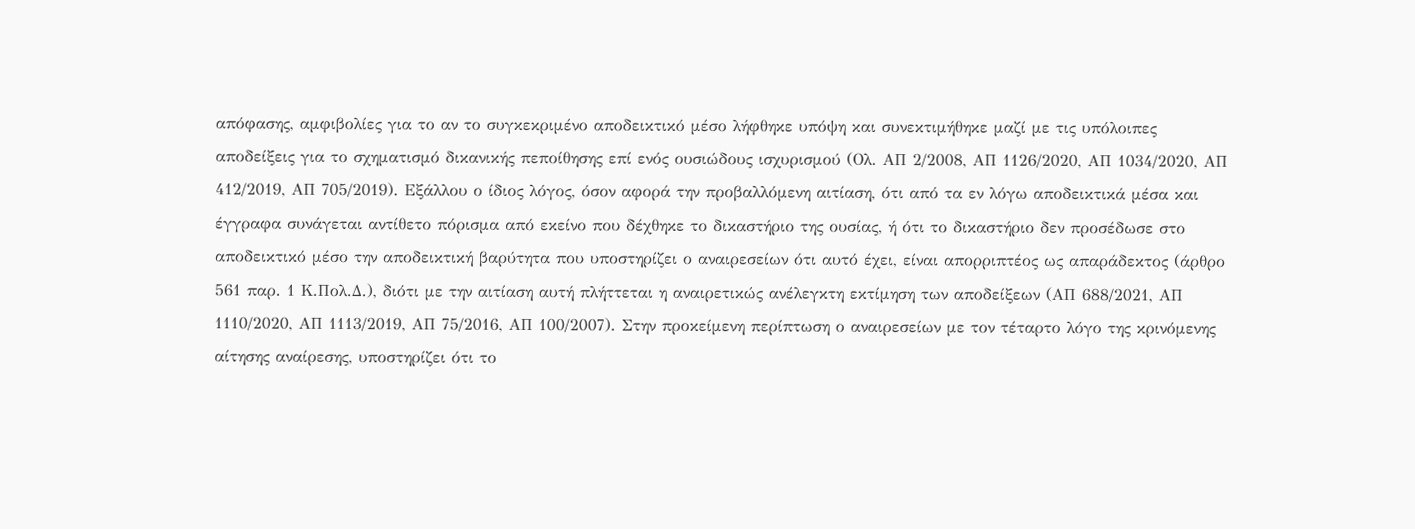απόφασης, αμφιβολίες για το αν το συγκεκριμένο αποδεικτικό μέσο λήφθηκε υπόψη και συνεκτιμήθηκε μαζί με τις υπόλοιπες αποδείξεις για το σχηματισμό δικανικής πεποίθησης επί ενός ουσιώδους ισχυρισμού (Ολ. ΑΠ 2/2008, ΑΠ 1126/2020, ΑΠ 1034/2020, ΑΠ 412/2019, ΑΠ 705/2019). Εξάλλου ο ίδιος λόγος, όσον αφορά την προβαλλόμενη αιτίαση, ότι από τα εν λόγω αποδεικτικά μέσα και έγγραφα συνάγεται αντίθετο πόρισμα από εκείνο που δέχθηκε το δικαστήριο της ουσίας, ή ότι το δικαστήριο δεν προσέδωσε στο αποδεικτικό μέσο την αποδεικτική βαρύτητα που υποστηρίζει ο αναιρεσείων ότι αυτό έχει, είναι απορριπτέος ως απαράδεκτος (άρθρο 561 παρ. 1 Κ.Πολ.Δ.), διότι με την αιτίαση αυτή πλήττεται η αναιρετικώς ανέλεγκτη εκτίμηση των αποδείξεων (ΑΠ 688/2021, ΑΠ 1110/2020, ΑΠ 1113/2019, ΑΠ 75/2016, ΑΠ 100/2007). Στην προκείμενη περίπτωση ο αναιρεσείων με τον τέταρτο λόγο της κρινόμενης αίτησης αναίρεσης, υποστηρίζει ότι το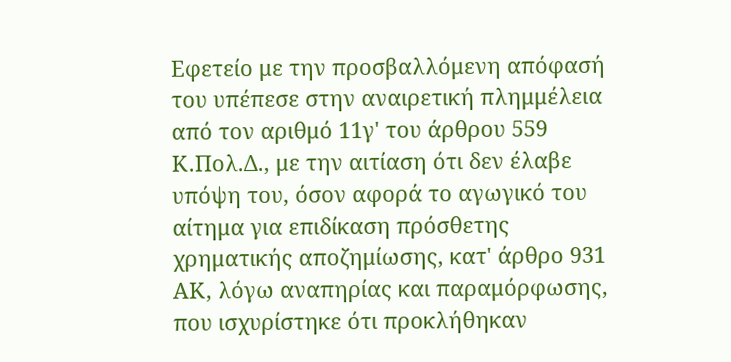Εφετείο με την προσβαλλόμενη απόφασή του υπέπεσε στην αναιρετική πλημμέλεια από τον αριθμό 11γ' του άρθρου 559 Κ.Πολ.Δ., με την αιτίαση ότι δεν έλαβε υπόψη του, όσον αφορά το αγωγικό του αίτημα για επιδίκαση πρόσθετης χρηματικής αποζημίωσης, κατ' άρθρο 931 ΑΚ, λόγω αναπηρίας και παραμόρφωσης, που ισχυρίστηκε ότι προκλήθηκαν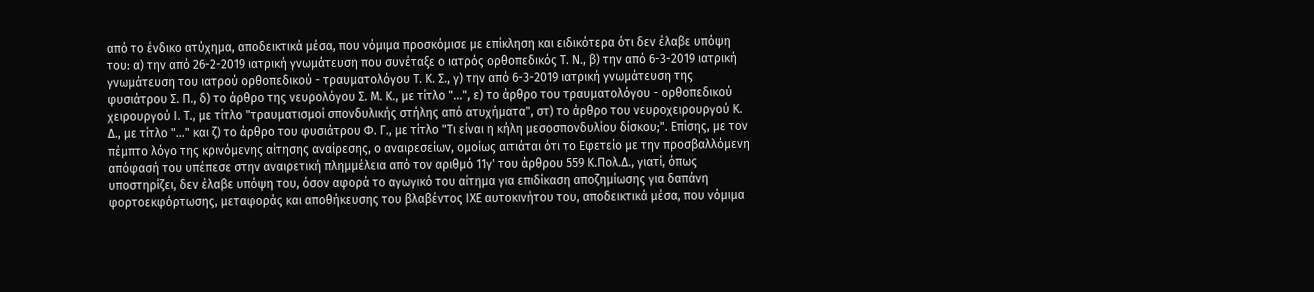από το ένδικο ατύχημα, αποδεικτικά μέσα, που νόμιμα προσκόμισε με επίκληση και ειδικότερα ότι δεν έλαβε υπόψη του: α) την από 26-2-2019 ιατρική γνωμάτευση που συνέταξε ο ιατρός ορθοπεδικός Τ. Ν., β) την από 6-3-2019 ιατρική γνωμάτευση του ιατρού ορθοπεδικού - τραυματολόγου Τ. Κ. Σ., γ) την από 6-3-2019 ιατρική γνωμάτευση της φυσιάτρου Σ. Π., δ) το άρθρο της νευρολόγου Σ. Μ. Κ., με τίτλο "...", ε) το άρθρο του τραυματολόγου - ορθοπεδικού χειρουργού Ι. Τ., με τίτλο "τραυματισμοί σπονδυλικής στήλης από ατυχήματα", στ) το άρθρο του νευροχειρουργού Κ. Δ., με τίτλο "..." και ζ) το άρθρο του φυσιάτρου Φ. Γ., με τίτλο "Τι είναι η κήλη μεσοσπονδυλίου δίσκου;". Επίσης, με τον πέμπτο λόγο της κρινόμενης αίτησης αναίρεσης, ο αναιρεσείων, ομοίως αιτιάται ότι το Εφετείο με την προσβαλλόμενη απόφασή του υπέπεσε στην αναιρετική πλημμέλεια από τον αριθμό 11γ' του άρθρου 559 Κ.Πολ.Δ., γιατί, όπως υποστηρίζει, δεν έλαβε υπόψη του, όσον αφορά το αγωγικό του αίτημα για επιδίκαση αποζημίωσης για δαπάνη φορτοεκφόρτωσης, μεταφοράς και αποθήκευσης του βλαβέντος ΙΧΕ αυτοκινήτου του, αποδεικτικά μέσα, που νόμιμα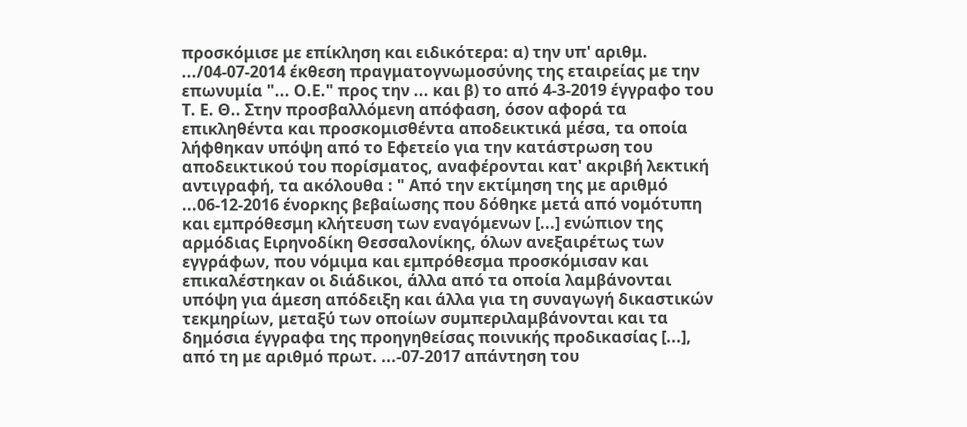προσκόμισε με επίκληση και ειδικότερα: α) την υπ' αριθμ. .../04-07-2014 έκθεση πραγματογνωμοσύνης της εταιρείας με την επωνυμία "... Ο.Ε." προς την ... και β) το από 4-3-2019 έγγραφο του Τ. Ε. Θ.. Στην προσβαλλόμενη απόφαση, όσον αφορά τα επικληθέντα και προσκομισθέντα αποδεικτικά μέσα, τα οποία λήφθηκαν υπόψη από το Εφετείο για την κατάστρωση του αποδεικτικού του πορίσματος, αναφέρονται κατ' ακριβή λεκτική αντιγραφή, τα ακόλουθα : " Από την εκτίμηση της με αριθμό ...06-12-2016 ένορκης βεβαίωσης που δόθηκε μετά από νομότυπη και εμπρόθεσμη κλήτευση των εναγόμενων [...] ενώπιον της αρμόδιας Ειρηνοδίκη Θεσσαλονίκης, όλων ανεξαιρέτως των εγγράφων, που νόμιμα και εμπρόθεσμα προσκόμισαν και επικαλέστηκαν οι διάδικοι, άλλα από τα οποία λαμβάνονται υπόψη για άμεση απόδειξη και άλλα για τη συναγωγή δικαστικών τεκμηρίων, μεταξύ των οποίων συμπεριλαμβάνονται και τα δημόσια έγγραφα της προηγηθείσας ποινικής προδικασίας [...], από τη με αριθμό πρωτ. ...-07-2017 απάντηση του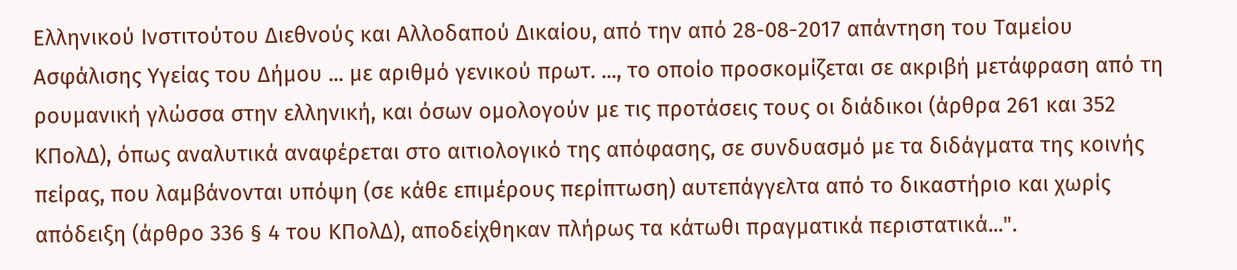Ελληνικού Ινστιτούτου Διεθνούς και Αλλοδαπού Δικαίου, από την από 28-08-2017 απάντηση του Ταμείου Ασφάλισης Υγείας του Δήμου ... με αριθμό γενικού πρωτ. ..., το οποίο προσκομίζεται σε ακριβή μετάφραση από τη ρουμανική γλώσσα στην ελληνική, και όσων ομολογούν με τις προτάσεις τους οι διάδικοι (άρθρα 261 και 352 ΚΠολΔ), όπως αναλυτικά αναφέρεται στο αιτιολογικό της απόφασης, σε συνδυασμό με τα διδάγματα της κοινής πείρας, που λαμβάνονται υπόψη (σε κάθε επιμέρους περίπτωση) αυτεπάγγελτα από το δικαστήριο και χωρίς απόδειξη (άρθρο 336 § 4 του ΚΠολΔ), αποδείχθηκαν πλήρως τα κάτωθι πραγματικά περιστατικά...".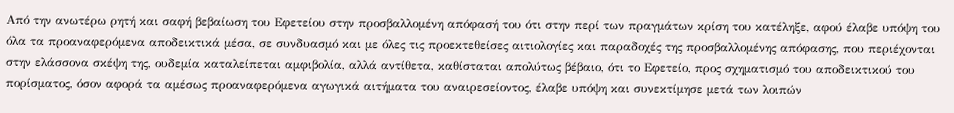Από την ανωτέρω ρητή και σαφή βεβαίωση του Εφετείου στην προσβαλλομένη απόφασή του ότι στην περί των πραγμάτων κρίση του κατέληξε, αφού έλαβε υπόψη του όλα τα προαναφερόμενα αποδεικτικά μέσα, σε συνδυασμό και με όλες τις προεκτεθείσες αιτιολογίες και παραδοχές της προσβαλλομένης απόφασης, που περιέχονται στην ελάσσονα σκέψη της, ουδεμία καταλείπεται αμφιβολία, αλλά αντίθετα, καθίσταται απολύτως βέβαιο, ότι το Εφετείο, προς σχηματισμό του αποδεικτικού του πορίσματος, όσον αφορά τα αμέσως προαναφερόμενα αγωγικά αιτήματα του αναιρεσείοντος, έλαβε υπόψη και συνεκτίμησε μετά των λοιπών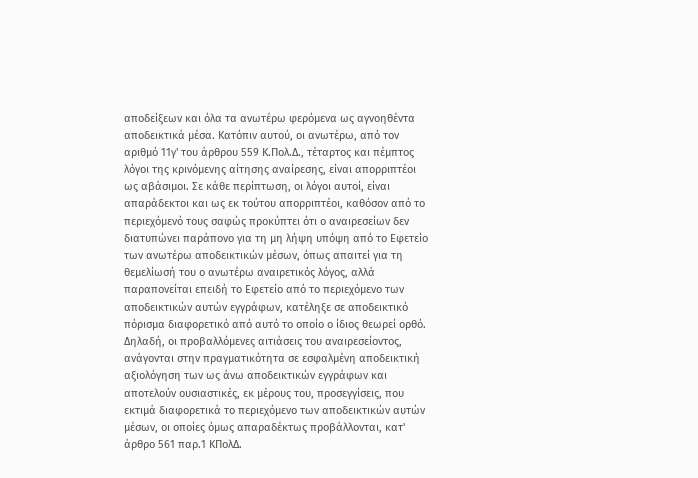αποδείξεων και όλα τα ανωτέρω φερόμενα ως αγνοηθέντα αποδεικτικά μέσα. Κατόπιν αυτού, οι ανωτέρω, από τον αριθμό 11γ' του άρθρου 559 Κ.Πολ.Δ., τέταρτος και πέμπτος λόγοι της κρινόμενης αίτησης αναίρεσης, είναι απορριπτέοι ως αβάσιμοι. Σε κάθε περίπτωση, οι λόγοι αυτοί, είναι απαράδεκτοι και ως εκ τούτου απορριπτέοι, καθόσον από το περιεχόμενό τους σαφώς προκύπτει ότι ο αναιρεσείων δεν διατυπώνει παράπονο για τη μη λήψη υπόψη από το Εφετείο των ανωτέρω αποδεικτικών μέσων, όπως απαιτεί για τη θεμελίωσή του ο ανωτέρω αναιρετικός λόγος, αλλά παραπονείται επειδή το Εφετείο από το περιεχόμενο των αποδεικτικών αυτών εγγράφων, κατέληξε σε αποδεικτικό πόρισμα διαφορετικό από αυτό το οποίο ο ίδιος θεωρεί ορθό. Δηλαδή, οι προβαλλόμενες αιτιάσεις του αναιρεσείοντος, ανάγονται στην πραγματικότητα σε εσφαλμένη αποδεικτική αξιολόγηση των ως άνω αποδεικτικών εγγράφων και αποτελούν ουσιαστικές, εκ μέρους του, προσεγγίσεις, που εκτιμά διαφορετικά το περιεχόμενο των αποδεικτικών αυτών μέσων, οι οποίες όμως απαραδέκτως προβάλλονται, κατ' άρθρο 561 παρ.1 ΚΠολΔ.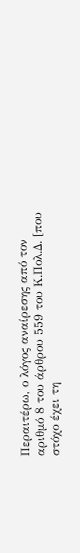Περαιτέρω, ο λόγος αναίρεσης από τον αριθμό 8 του άρθρου 559 του Κ.Πολ.Δ. [που στόχο έχει τη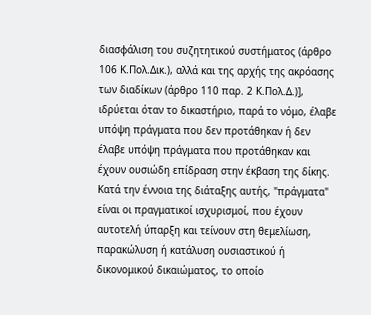διασφάλιση του συζητητικού συστήματος (άρθρο 106 Κ.Πολ.Δικ.), αλλά και της αρχής της ακρόασης των διαδίκων (άρθρο 110 παρ. 2 Κ.Πολ.Δ.)], ιδρύεται όταν το δικαστήριο, παρά το νόμο, έλαβε υπόψη πράγματα που δεν προτάθηκαν ή δεν έλαβε υπόψη πράγματα που προτάθηκαν και έχουν ουσιώδη επίδραση στην έκβαση της δίκης. Κατά την έννοια της διάταξης αυτής, "πράγματα" είναι οι πραγματικοί ισχυρισμοί, που έχουν αυτοτελή ύπαρξη και τείνουν στη θεμελίωση, παρακώλυση ή κατάλυση ουσιαστικού ή δικονομικού δικαιώματος, το οποίο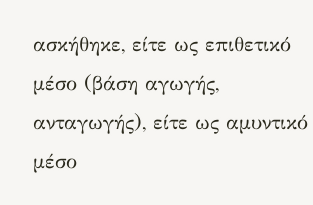ασκήθηκε, είτε ως επιθετικό μέσο (βάση αγωγής, ανταγωγής), είτε ως αμυντικό μέσο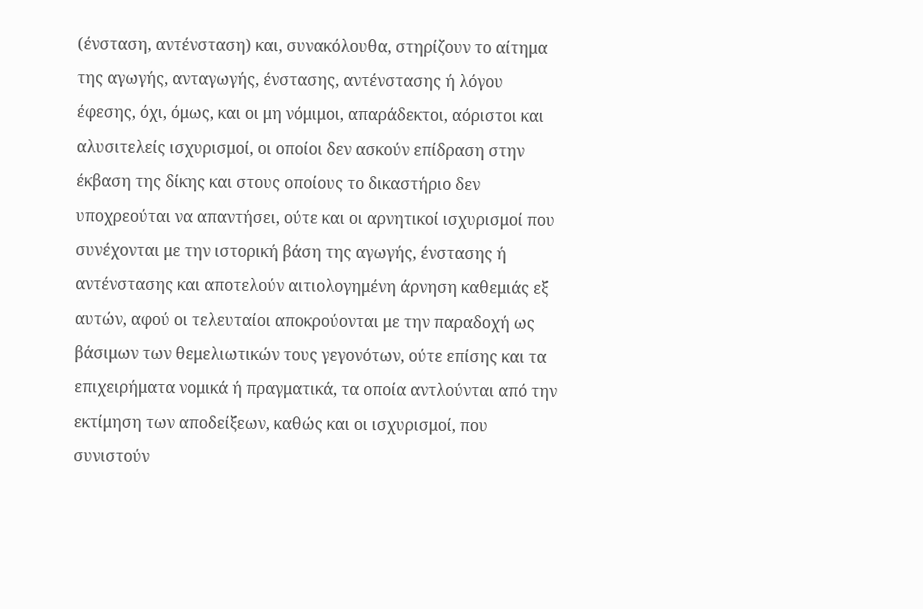(ένσταση, αντένσταση) και, συνακόλουθα, στηρίζουν το αίτημα της αγωγής, ανταγωγής, ένστασης, αντένστασης ή λόγου έφεσης, όχι, όμως, και οι μη νόμιμοι, απαράδεκτοι, αόριστοι και αλυσιτελείς ισχυρισμοί, οι οποίοι δεν ασκούν επίδραση στην έκβαση της δίκης και στους οποίους το δικαστήριο δεν υποχρεούται να απαντήσει, ούτε και οι αρνητικοί ισχυρισμοί που συνέχονται με την ιστορική βάση της αγωγής, ένστασης ή αντένστασης και αποτελούν αιτιολογημένη άρνηση καθεμιάς εξ αυτών, αφού οι τελευταίοι αποκρούονται με την παραδοχή ως βάσιμων των θεμελιωτικών τους γεγονότων, ούτε επίσης και τα επιχειρήματα νομικά ή πραγματικά, τα οποία αντλούνται από την εκτίμηση των αποδείξεων, καθώς και οι ισχυρισμοί, που συνιστούν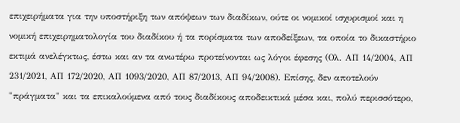επιχειρήματα για την υποστήριξη των απόψεων των διαδίκων, ούτε οι νομικοί ισχυρισμοί και η νομική επιχειρηματολογία του διαδίκου ή τα πορίσματα των αποδείξεων, τα οποία το δικαστήριο εκτιμά ανελέγκτως, έστω και αν τα ανωτέρω προτείνονται ως λόγοι έφεσης (Ολ. ΑΠ 14/2004, ΑΠ 231/2021, ΑΠ 172/2020, ΑΠ 1093/2020, ΑΠ 87/2013, ΑΠ 94/2008). Επίσης, δεν αποτελούν "πράγματα" και τα επικαλούμενα από τους διαδίκους αποδεικτικά μέσα και, πολύ περισσότερο,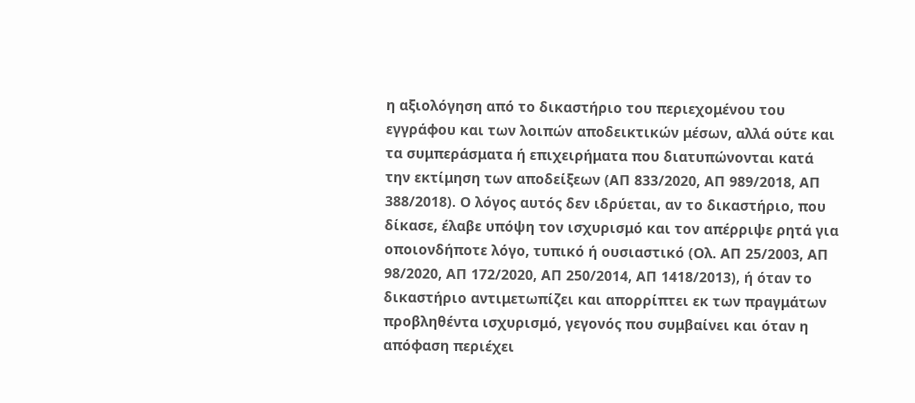η αξιολόγηση από το δικαστήριο του περιεχομένου του εγγράφου και των λοιπών αποδεικτικών μέσων, αλλά ούτε και τα συμπεράσματα ή επιχειρήματα που διατυπώνονται κατά την εκτίμηση των αποδείξεων (ΑΠ 833/2020, ΑΠ 989/2018, ΑΠ 388/2018). Ο λόγος αυτός δεν ιδρύεται, αν το δικαστήριο, που δίκασε, έλαβε υπόψη τον ισχυρισμό και τον απέρριψε ρητά για οποιονδήποτε λόγο, τυπικό ή ουσιαστικό (Ολ. ΑΠ 25/2003, ΑΠ 98/2020, ΑΠ 172/2020, ΑΠ 250/2014, ΑΠ 1418/2013), ή όταν το δικαστήριο αντιμετωπίζει και απορρίπτει εκ των πραγμάτων προβληθέντα ισχυρισμό, γεγονός που συμβαίνει και όταν η απόφαση περιέχει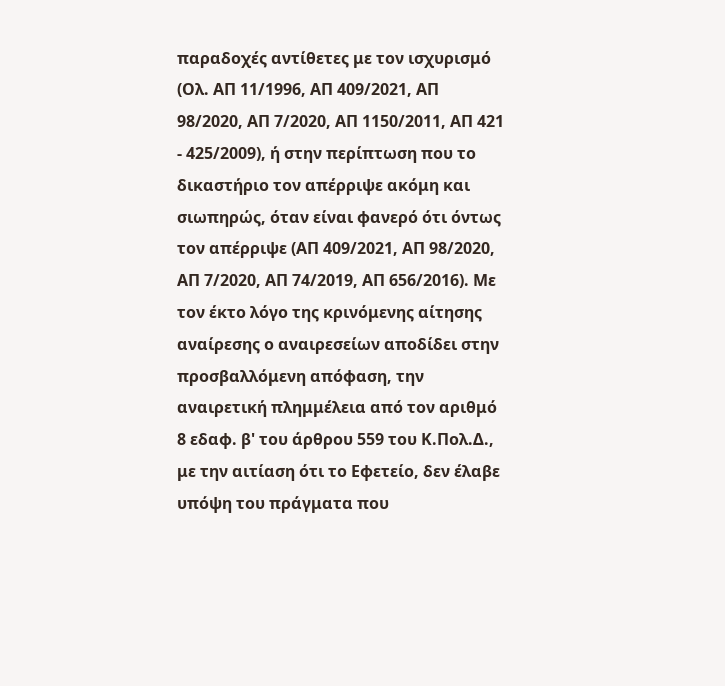παραδοχές αντίθετες με τον ισχυρισμό (Ολ. ΑΠ 11/1996, ΑΠ 409/2021, ΑΠ 98/2020, ΑΠ 7/2020, ΑΠ 1150/2011, ΑΠ 421 - 425/2009), ή στην περίπτωση που το δικαστήριο τον απέρριψε ακόμη και σιωπηρώς, όταν είναι φανερό ότι όντως τον απέρριψε (ΑΠ 409/2021, ΑΠ 98/2020, ΑΠ 7/2020, ΑΠ 74/2019, ΑΠ 656/2016). Με τον έκτο λόγο της κρινόμενης αίτησης αναίρεσης ο αναιρεσείων αποδίδει στην προσβαλλόμενη απόφαση, την αναιρετική πλημμέλεια από τον αριθμό 8 εδαφ. β' του άρθρου 559 του Κ.Πολ.Δ., με την αιτίαση ότι το Εφετείο, δεν έλαβε υπόψη του πράγματα που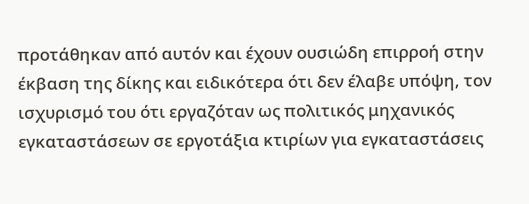προτάθηκαν από αυτόν και έχουν ουσιώδη επιρροή στην έκβαση της δίκης και ειδικότερα ότι δεν έλαβε υπόψη, τον ισχυρισμό του ότι εργαζόταν ως πολιτικός μηχανικός εγκαταστάσεων σε εργοτάξια κτιρίων για εγκαταστάσεις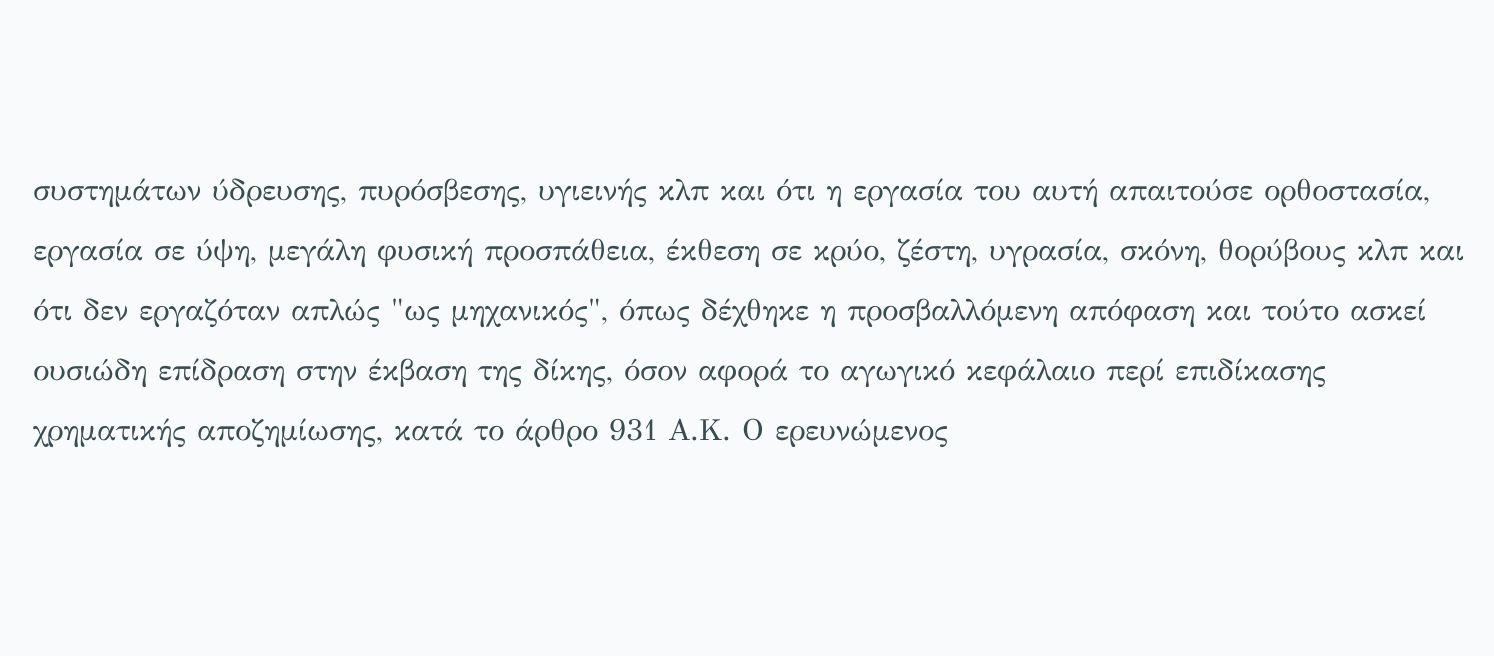συστημάτων ύδρευσης, πυρόσβεσης, υγιεινής κλπ και ότι η εργασία του αυτή απαιτούσε ορθοστασία, εργασία σε ύψη, μεγάλη φυσική προσπάθεια, έκθεση σε κρύο, ζέστη, υγρασία, σκόνη, θορύβους κλπ και ότι δεν εργαζόταν απλώς "ως μηχανικός", όπως δέχθηκε η προσβαλλόμενη απόφαση και τούτο ασκεί ουσιώδη επίδραση στην έκβαση της δίκης, όσον αφορά το αγωγικό κεφάλαιο περί επιδίκασης χρηματικής αποζημίωσης, κατά το άρθρο 931 Α.Κ. Ο ερευνώμενος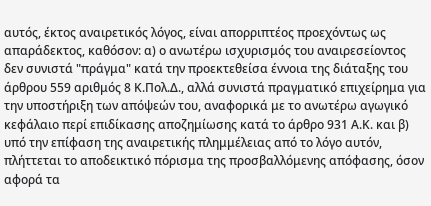αυτός, έκτος αναιρετικός λόγος, είναι απορριπτέος προεχόντως ως απαράδεκτος, καθόσον: α) ο ανωτέρω ισχυρισμός του αναιρεσείοντος δεν συνιστά "πράγμα" κατά την προεκτεθείσα έννοια της διάταξης του άρθρου 559 αριθμός 8 Κ.Πολ.Δ., αλλά συνιστά πραγματικό επιχείρημα για την υποστήριξη των απόψεών του, αναφορικά με το ανωτέρω αγωγικό κεφάλαιο περί επιδίκασης αποζημίωσης κατά το άρθρο 931 Α.Κ. και β) υπό την επίφαση της αναιρετικής πλημμέλειας από το λόγο αυτόν, πλήττεται το αποδεικτικό πόρισμα της προσβαλλόμενης απόφασης, όσον αφορά τα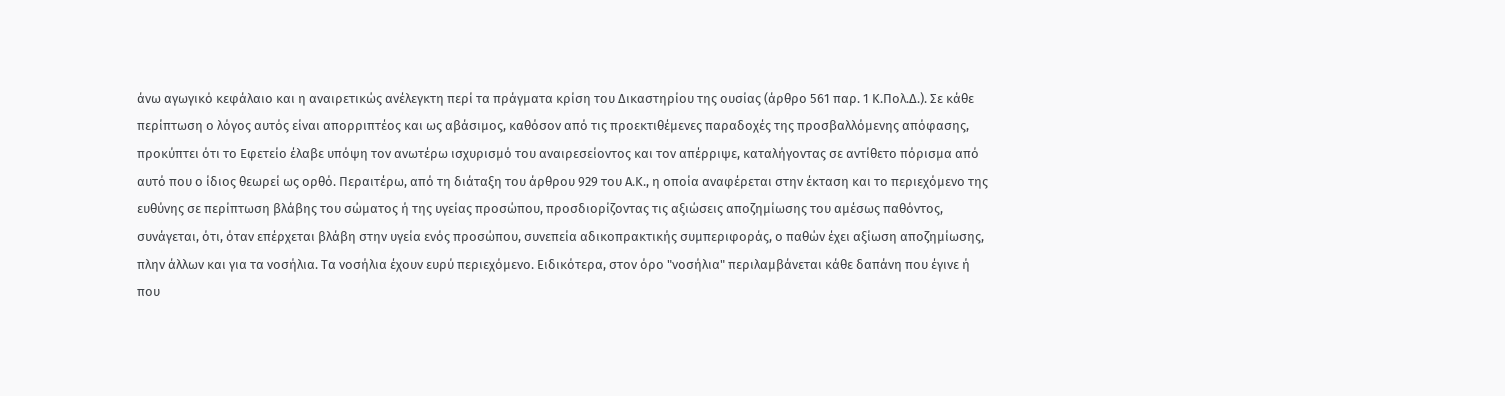άνω αγωγικό κεφάλαιο και η αναιρετικώς ανέλεγκτη περί τα πράγματα κρίση του Δικαστηρίου της ουσίας (άρθρο 561 παρ. 1 Κ.Πολ.Δ.). Σε κάθε περίπτωση ο λόγος αυτός είναι απορριπτέος και ως αβάσιμος, καθόσον από τις προεκτιθέμενες παραδοχές της προσβαλλόμενης απόφασης, προκύπτει ότι το Εφετείο έλαβε υπόψη τον ανωτέρω ισχυρισμό του αναιρεσείοντος και τον απέρριψε, καταλήγοντας σε αντίθετο πόρισμα από αυτό που ο ίδιος θεωρεί ως ορθό. Περαιτέρω, από τη διάταξη του άρθρου 929 του Α.Κ., η οποία αναφέρεται στην έκταση και το περιεχόμενο της ευθύνης σε περίπτωση βλάβης του σώματος ή της υγείας προσώπου, προσδιορίζοντας τις αξιώσεις αποζημίωσης του αμέσως παθόντος, συνάγεται, ότι, όταν επέρχεται βλάβη στην υγεία ενός προσώπου, συνεπεία αδικοπρακτικής συμπεριφοράς, ο παθών έχει αξίωση αποζημίωσης, πλην άλλων και για τα νοσήλια. Τα νοσήλια έχουν ευρύ περιεχόμενο. Ειδικότερα, στον όρο "νοσήλια" περιλαμβάνεται κάθε δαπάνη που έγινε ή που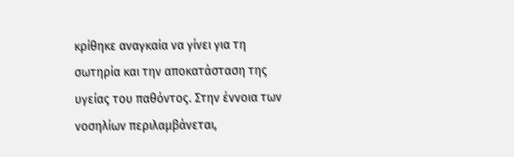κρίθηκε αναγκαία να γίνει για τη σωτηρία και την αποκατάσταση της υγείας του παθόντος. Στην έννοια των νοσηλίων περιλαμβάνεται,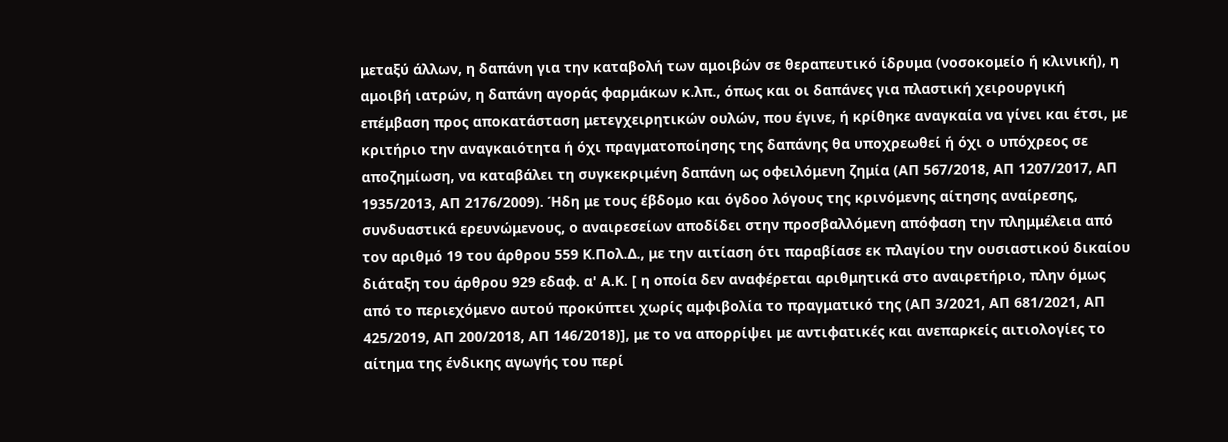μεταξύ άλλων, η δαπάνη για την καταβολή των αμοιβών σε θεραπευτικό ίδρυμα (νοσοκομείο ή κλινική), η αμοιβή ιατρών, η δαπάνη αγοράς φαρμάκων κ.λπ., όπως και οι δαπάνες για πλαστική χειρουργική επέμβαση προς αποκατάσταση μετεγχειρητικών ουλών, που έγινε, ή κρίθηκε αναγκαία να γίνει και έτσι, με κριτήριο την αναγκαιότητα ή όχι πραγματοποίησης της δαπάνης θα υποχρεωθεί ή όχι ο υπόχρεος σε αποζημίωση, να καταβάλει τη συγκεκριμένη δαπάνη ως οφειλόμενη ζημία (ΑΠ 567/2018, ΑΠ 1207/2017, ΑΠ 1935/2013, ΑΠ 2176/2009). Ήδη με τους έβδομο και όγδοο λόγους της κρινόμενης αίτησης αναίρεσης, συνδυαστικά ερευνώμενους, ο αναιρεσείων αποδίδει στην προσβαλλόμενη απόφαση την πλημμέλεια από τον αριθμό 19 του άρθρου 559 Κ.Πολ.Δ., με την αιτίαση ότι παραβίασε εκ πλαγίου την ουσιαστικού δικαίου διάταξη του άρθρου 929 εδαφ. α' Α.Κ. [ η οποία δεν αναφέρεται αριθμητικά στο αναιρετήριο, πλην όμως από το περιεχόμενο αυτού προκύπτει χωρίς αμφιβολία το πραγματικό της (ΑΠ 3/2021, ΑΠ 681/2021, ΑΠ 425/2019, ΑΠ 200/2018, ΑΠ 146/2018)], με το να απορρίψει με αντιφατικές και ανεπαρκείς αιτιολογίες το αίτημα της ένδικης αγωγής του περί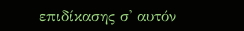επιδίκασης σ' αυτόν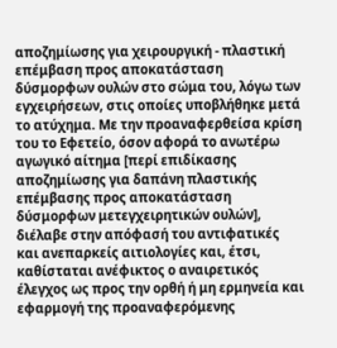αποζημίωσης για χειρουργική - πλαστική επέμβαση προς αποκατάσταση δύσμορφων ουλών στο σώμα του, λόγω των εγχειρήσεων, στις οποίες υποβλήθηκε μετά το ατύχημα. Με την προαναφερθείσα κρίση του το Εφετείο, όσον αφορά το ανωτέρω αγωγικό αίτημα [περί επιδίκασης αποζημίωσης για δαπάνη πλαστικής επέμβασης προς αποκατάσταση δύσμορφων μετεγχειρητικών ουλών], διέλαβε στην απόφασή του αντιφατικές και ανεπαρκείς αιτιολογίες και, έτσι, καθίσταται ανέφικτος ο αναιρετικός έλεγχος ως προς την ορθή ή μη ερμηνεία και εφαρμογή της προαναφερόμενης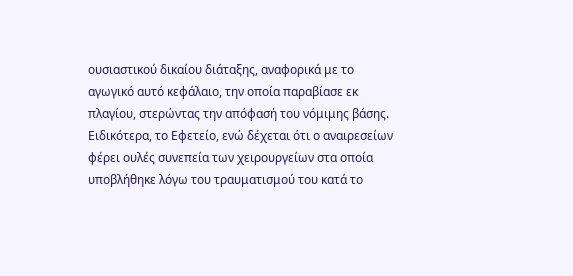ουσιαστικού δικαίου διάταξης, αναφορικά με το αγωγικό αυτό κεφάλαιο, την οποία παραβίασε εκ πλαγίου, στερώντας την απόφασή του νόμιμης βάσης. Ειδικότερα, το Εφετείο, ενώ δέχεται ότι ο αναιρεσείων φέρει ουλές συνεπεία των χειρουργείων στα οποία υποβλήθηκε λόγω του τραυματισμού του κατά το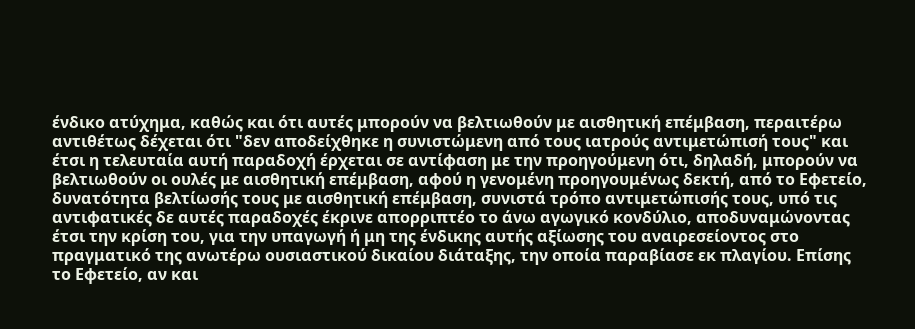ένδικο ατύχημα, καθώς και ότι αυτές μπορούν να βελτιωθούν με αισθητική επέμβαση, περαιτέρω αντιθέτως δέχεται ότι "δεν αποδείχθηκε η συνιστώμενη από τους ιατρούς αντιμετώπισή τους" και έτσι η τελευταία αυτή παραδοχή έρχεται σε αντίφαση με την προηγούμενη ότι, δηλαδή, μπορούν να βελτιωθούν οι ουλές με αισθητική επέμβαση, αφού η γενομένη προηγουμένως δεκτή, από το Εφετείο, δυνατότητα βελτίωσής τους με αισθητική επέμβαση, συνιστά τρόπο αντιμετώπισής τους, υπό τις αντιφατικές δε αυτές παραδοχές έκρινε απορριπτέο το άνω αγωγικό κονδύλιο, αποδυναμώνοντας έτσι την κρίση του, για την υπαγωγή ή μη της ένδικης αυτής αξίωσης του αναιρεσείοντος στο πραγματικό της ανωτέρω ουσιαστικού δικαίου διάταξης, την οποία παραβίασε εκ πλαγίου. Επίσης το Εφετείο, αν και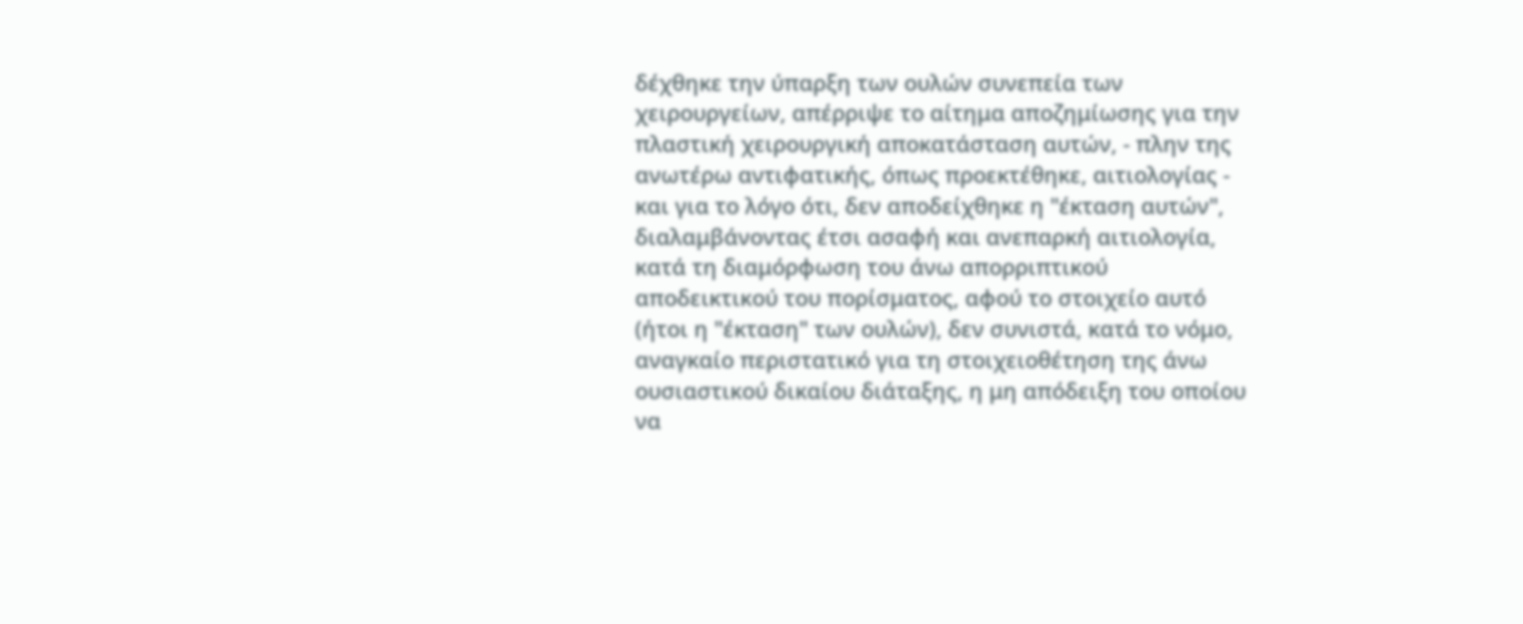δέχθηκε την ύπαρξη των ουλών συνεπεία των χειρουργείων, απέρριψε το αίτημα αποζημίωσης για την πλαστική χειρουργική αποκατάσταση αυτών, - πλην της ανωτέρω αντιφατικής, όπως προεκτέθηκε, αιτιολογίας - και για το λόγο ότι, δεν αποδείχθηκε η "έκταση αυτών", διαλαμβάνοντας έτσι ασαφή και ανεπαρκή αιτιολογία, κατά τη διαμόρφωση του άνω απορριπτικού αποδεικτικού του πορίσματος, αφού το στοιχείο αυτό (ήτοι η "έκταση" των ουλών), δεν συνιστά, κατά το νόμο, αναγκαίο περιστατικό για τη στοιχειοθέτηση της άνω ουσιαστικού δικαίου διάταξης, η μη απόδειξη του οποίου να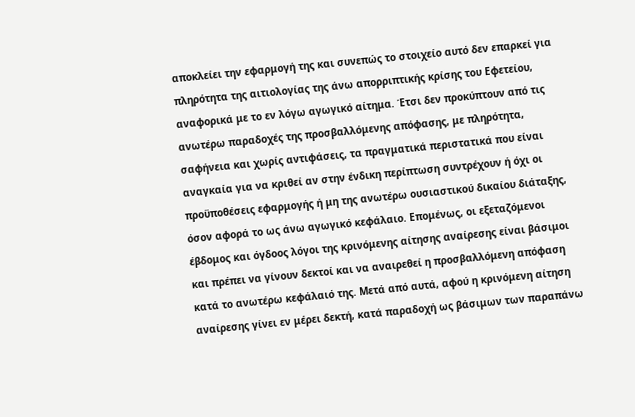αποκλείει την εφαρμογή της και συνεπώς το στοιχείο αυτό δεν επαρκεί για πληρότητα της αιτιολογίας της άνω απορριπτικής κρίσης του Εφετείου, αναφορικά με το εν λόγω αγωγικό αίτημα. Έτσι δεν προκύπτουν από τις ανωτέρω παραδοχές της προσβαλλόμενης απόφασης, με πληρότητα, σαφήνεια και χωρίς αντιφάσεις, τα πραγματικά περιστατικά που είναι αναγκαία για να κριθεί αν στην ένδικη περίπτωση συντρέχουν ή όχι οι προϋποθέσεις εφαρμογής ή μη της ανωτέρω ουσιαστικού δικαίου διάταξης, όσον αφορά το ως άνω αγωγικό κεφάλαιο. Επομένως, οι εξεταζόμενοι έβδομος και όγδοος λόγοι της κρινόμενης αίτησης αναίρεσης είναι βάσιμοι και πρέπει να γίνουν δεκτοί και να αναιρεθεί η προσβαλλόμενη απόφαση κατά το ανωτέρω κεφάλαιό της. Μετά από αυτά, αφού η κρινόμενη αίτηση αναίρεσης γίνει εν μέρει δεκτή, κατά παραδοχή ως βάσιμων των παραπάνω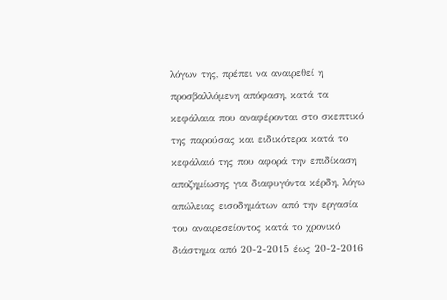λόγων της, πρέπει να αναιρεθεί η προσβαλλόμενη απόφαση, κατά τα κεφάλαια που αναφέρονται στο σκεπτικό της παρούσας και ειδικότερα κατά το κεφάλαιό της που αφορά την επιδίκαση αποζημίωσης για διαφυγόντα κέρδη, λόγω απώλειας εισοδημάτων από την εργασία του αναιρεσείοντος κατά το χρονικό διάστημα από 20-2-2015 έως 20-2-2016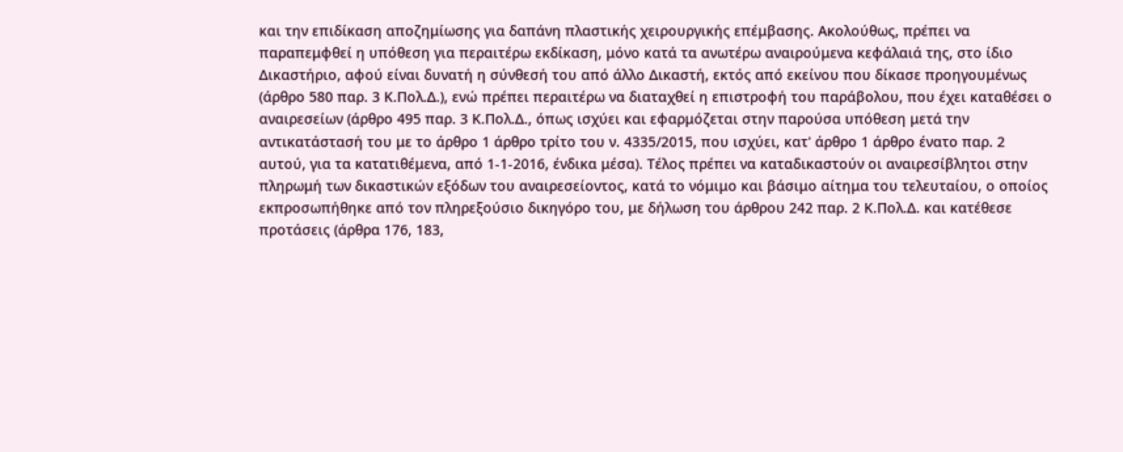και την επιδίκαση αποζημίωσης για δαπάνη πλαστικής χειρουργικής επέμβασης. Ακολούθως, πρέπει να παραπεμφθεί η υπόθεση για περαιτέρω εκδίκαση, μόνο κατά τα ανωτέρω αναιρούμενα κεφάλαιά της, στο ίδιο Δικαστήριο, αφού είναι δυνατή η σύνθεσή του από άλλο Δικαστή, εκτός από εκείνου που δίκασε προηγουμένως (άρθρο 580 παρ. 3 Κ.Πολ.Δ.), ενώ πρέπει περαιτέρω να διαταχθεί η επιστροφή του παράβολου, που έχει καταθέσει ο αναιρεσείων (άρθρο 495 παρ. 3 Κ.Πολ.Δ., όπως ισχύει και εφαρμόζεται στην παρούσα υπόθεση μετά την αντικατάστασή του με το άρθρο 1 άρθρο τρίτο του ν. 4335/2015, που ισχύει, κατ' άρθρο 1 άρθρο ένατο παρ. 2 αυτού, για τα κατατιθέμενα, από 1-1-2016, ένδικα μέσα). Τέλος πρέπει να καταδικαστούν οι αναιρεσίβλητοι στην πληρωμή των δικαστικών εξόδων του αναιρεσείοντος, κατά το νόμιμο και βάσιμο αίτημα του τελευταίου, ο οποίος εκπροσωπήθηκε από τον πληρεξούσιο δικηγόρο του, με δήλωση του άρθρου 242 παρ. 2 Κ.Πολ.Δ. και κατέθεσε προτάσεις (άρθρα 176, 183,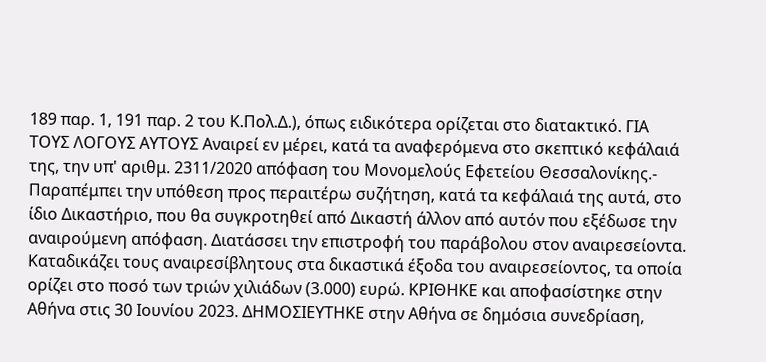189 παρ. 1, 191 παρ. 2 του Κ.Πολ.Δ.), όπως ειδικότερα ορίζεται στο διατακτικό. ΓΙΑ ΤΟΥΣ ΛΟΓΟΥΣ ΑΥΤΟΥΣ Αναιρεί εν μέρει, κατά τα αναφερόμενα στο σκεπτικό κεφάλαιά της, την υπ' αριθμ. 2311/2020 απόφαση του Μονομελούς Εφετείου Θεσσαλονίκης.- Παραπέμπει την υπόθεση προς περαιτέρω συζήτηση, κατά τα κεφάλαιά της αυτά, στο ίδιο Δικαστήριο, που θα συγκροτηθεί από Δικαστή άλλον από αυτόν που εξέδωσε την αναιρούμενη απόφαση. Διατάσσει την επιστροφή του παράβολου στον αναιρεσείοντα. Καταδικάζει τους αναιρεσίβλητους στα δικαστικά έξοδα του αναιρεσείοντος, τα οποία ορίζει στο ποσό των τριών χιλιάδων (3.000) ευρώ. ΚΡΙΘΗΚΕ και αποφασίστηκε στην Αθήνα στις 30 Ιουνίου 2023. ΔΗΜΟΣΙΕΥΤΗΚΕ στην Αθήνα σε δημόσια συνεδρίαση,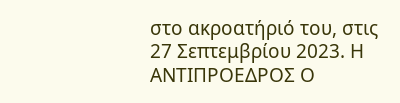στο ακροατήριό του, στις 27 Σεπτεμβρίου 2023. Η ΑΝΤΙΠΡΟΕΔΡΟΣ Ο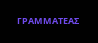ΓΡΑΜΜΑΤΕΑΣ